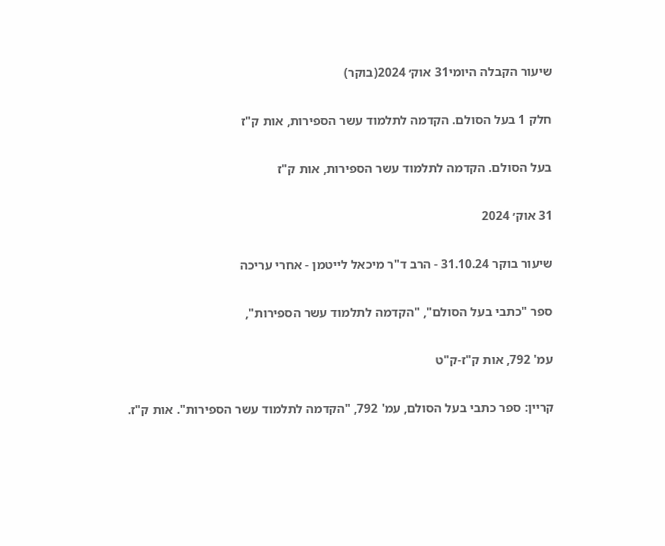שיעור הקבלה היומי31 אוק׳ 2024(בוקר)

חלק 1 בעל הסולם. הקדמה לתלמוד עשר הספירות, אות ק"ז

בעל הסולם. הקדמה לתלמוד עשר הספירות, אות ק"ז

31 אוק׳ 2024

שיעור בוקר 31.10.24 - הרב ד"ר מיכאל לייטמן - אחרי עריכה

ספר "כתבי בעל הסולם", "הקדמה לתלמוד עשר הספירות",

עמ' 792, אות ק"ז-ק"ט

קריין: ספר כתבי בעל הסולם, עמ' 792, "הקדמה לתלמוד עשר הספירות". אות ק"ז.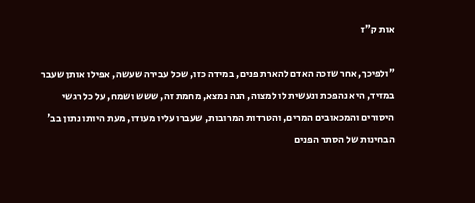אות ק"ז

"ולפיכך, אחר שזכה האדם להארת פנים, במידה כזו, שכל עבירה שעשה, אפילו אותן שעבר במזיד, היא נהפכת ונעשית לו למצוה, הנה נמצא, מחמת זה, ששש ושמח, על כל רגשי היסורים והמכאובים המרים, והטרדות המרובות, שעברו עליו מעודו, מעת היותו נתון בב' הבחינות של הסתר הפנים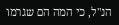הנ"ל, כי המה הם שגרמו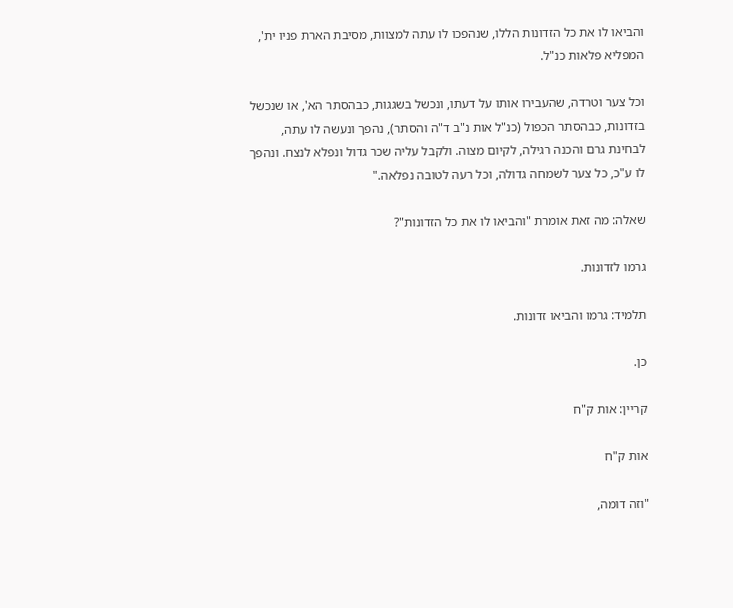והביאו לו את כל הזדונות הללו, שנהפכו לו עתה למצוות, מסיבת הארת פניו ית', המפליא פלאות כנ"ל.

וכל צער וטרדה, שהעבירו אותו על דעתו, ונכשל בשגגות, כבהסתר הא', או שנכשל בזדונות, כבהסתר הכפול (כנ"ל אות נ"ב ד"ה והסתר), נהפך ונעשה לו עתה, לבחינת גרם והכנה רגילה, לקיום מצוה. ולקבל עליה שכר גדול ונפלא לנצח. ונהפך לו ע"כ, כל צער לשמחה גדולה, וכל רעה לטובה נפלאה."

שאלה: מה זאת אומרת "והביאו לו את כל הזדונות"?

גרמו לזדונות.

תלמיד: גרמו והביאו זדונות.

כן.

קריין: אות ק"ח

אות ק"ח

"וזה דומה,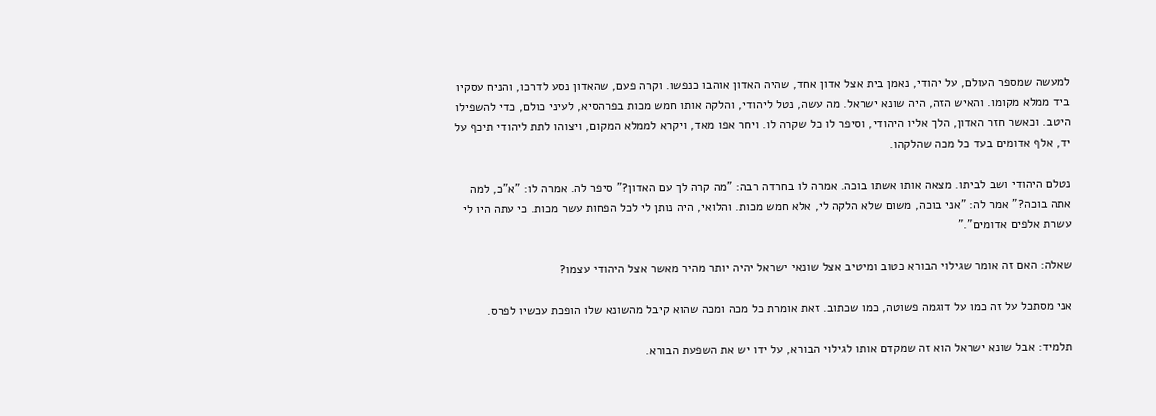למעשה שמספר העולם, על יהודי, נאמן בית אצל אדון אחד, שהיה האדון אוהבו כנפשו. וקרה פעם, שהאדון נסע לדרכו, והניח עסקיו ביד ממלא מקומו. והאיש הזה, היה שונא ישראל. מה עשה, נטל ליהודי, והלקה אותו חמש מכות בפרהסיא, לעיני כולם, כדי להשפילו היטב. וכאשר חזר האדון, הלך אליו היהודי, וסיפר לו כל שקרה לו. ויחר אפו מאד, ויקרא לממלא המקום, ויצוהו לתת ליהודי תיכף על יד, אלף אדומים בעד כל מכה שהלקהו.

נטלם היהודי ושב לביתו. מצאה אותו אשתו בוכה. אמרה לו בחרדה רבה: "מה קרה לך עם האדון?" סיפר לה. אמרה לו: "א"כ, למה אתה בוכה?" אמר לה: "אני בוכה, משום שלא הלקה לי, אלא חמש מכות. והלואי, היה נותן לי לכל הפחות עשר מכות. כי עתה היו לי עשרת אלפים אדומים"."

שאלה: האם זה אומר שגילוי הבורא כטוב ומיטיב אצל שונאי ישראל יהיה יותר מהיר מאשר אצל היהודי עצמו?

אני מסתכל על זה כמו על דוגמה פשוטה, כמו שכתוב. זאת אומרת כל מכה ומכה שהוא קיבל מהשונא שלו הופכת עכשיו לפרס.

תלמיד: אבל שונא ישראל הוא זה שמקדם אותו לגילוי הבורא, על ידו יש את השפעת הבורא.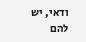ודאי, יש להם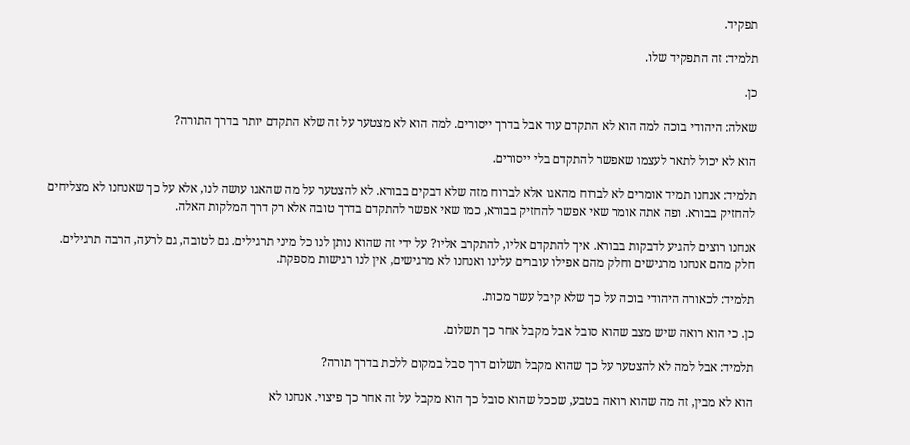תפקיד.

תלמיד: זה התפקיד שלו.

כן.

שאלה: היהודי בוכה למה הוא לא התקדם עוד אבל בדרך ייסורים. למה הוא לא מצטער על זה שלא התקדם יותר בדרך התורה?

הוא לא יכול לתאר לעצמו שאפשר להתקדם בלי ייסורים.

תלמיד: אנחנו תמיד אומרים לא לברוח מהאגו אלא לברוח מזה שלא דבקים בבורא. לא להצטער על מה שהאגו עושה לנו, אלא על כך שאנחנו לא מצליחים להחזיק בבורא. ופה אתה אומר שאי אפשר להחזיק בבורא, כמו שאי אפשר להתקדם בדרך טובה אלא רק דרך המלקות האלה.

אנחנו רוצים להגיע לדבקות בבורא. איך להתקדם אליו, להתקרב אליו? על ידי זה שהוא נותן לנו כל מיני תרגילים. גם לטובה, גם לרעה, הרבה תרגילים. חלק מהם אנחנו מרגישים וחלק מהם אפילו עוברים עלינו ואנחנו לא מרגישים, אין לנו רגישות מספקת.

תלמיד: לכאורה היהודי בוכה על כך שלא קיבל עשר מכות.

כן. כי הוא רואה שיש מצב שהוא סובל אבל מקבל אחר כך תשלום.

תלמיד: אבל למה לא להצטער על כך שהוא מקבל תשלום דרך סבל במקום ללכת בדרך תורה?

הוא לא מבין, זה מה שהוא רואה בטבע, שככל שהוא סובל כך הוא מקבל על זה אחר כך פיצוי. אנחנו לא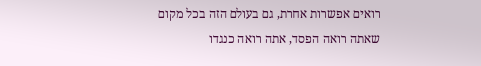רואים אפשרות אחרת, גם בעולם הזה בכל מקום שאתה רואה הפסד, אתה רואה כנגדו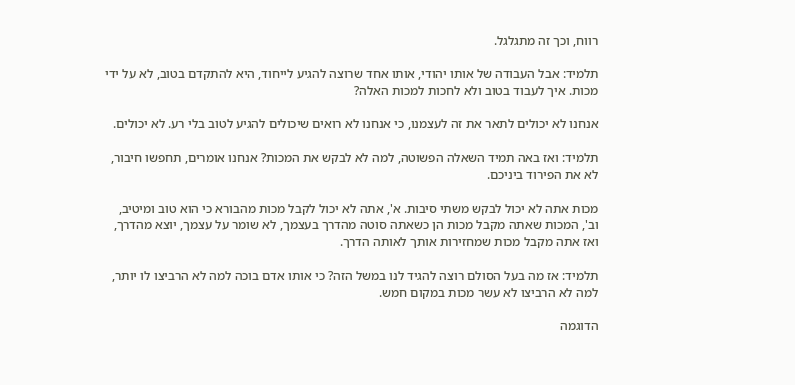רווח, וכך זה מתגלגל.

תלמיד: אבל העבודה של אותו יהודי, אותו אחד שרוצה להגיע לייחוד, היא להתקדם בטוב, לא על ידי מכות. איך לעבוד בטוב ולא לחכות למכות האלה?

אנחנו לא יכולים לתאר את זה לעצמנו, כי אנחנו לא רואים שיכולים להגיע לטוב בלי רע. לא יכולים.

תלמיד: ואז באה תמיד השאלה הפשוטה, למה לא לבקש את המכות? אנחנו אומרים, תחפשו חיבור, לא את הפירוד ביניכם.

מכות אתה לא יכול לבקש משתי סיבות. א', אתה לא יכול לקבל מכות מהבורא כי הוא טוב ומיטיב, וב', המכות שאתה מקבל מכות הן כשאתה סוטה מהדרך בעצמך, לא שומר על עצמך, יוצא מהדרך, ואז אתה מקבל מכות שמחזירות אותך לאותה הדרך.

תלמיד: אז מה בעל הסולם רוצה להגיד לנו במשל הזה? כי אותו אדם בוכה למה לא הרביצו לו יותר, למה לא הרביצו לא עשר מכות במקום חמש.

הדוגמה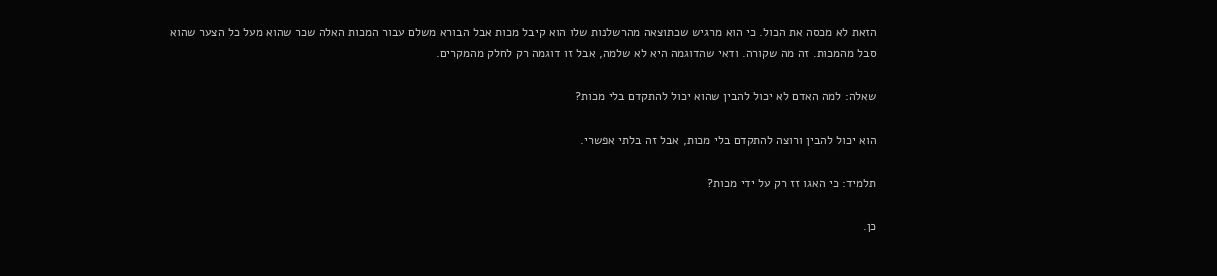הזאת לא מכסה את הכול. כי הוא מרגיש שכתוצאה מהרשלנות שלו הוא קיבל מכות אבל הבורא משלם עבור המכות האלה שכר שהוא מעל כל הצער שהוא סבל מהמכות. זה מה שקורה. ודאי שהדוגמה היא לא שלמה, אבל זו דוגמה רק לחלק מהמקרים.

שאלה: למה האדם לא יכול להבין שהוא יכול להתקדם בלי מכות?

הוא יכול להבין ורוצה להתקדם בלי מכות, אבל זה בלתי אפשרי.

תלמיד: כי האגו זז רק על ידי מכות?

כן.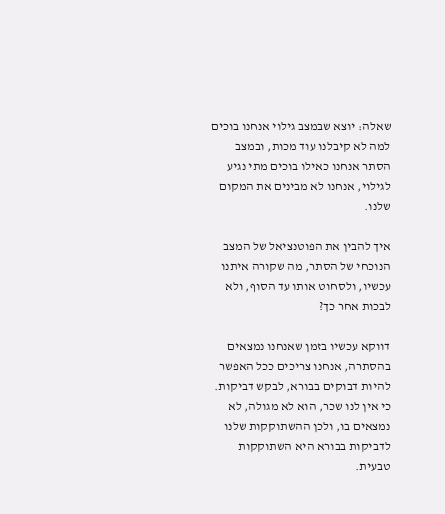שאלה: יוצא שבמצב גילוי אנחנו בוכים למה לא קיבלנו עוד מכות, ובמצב הסתר אנחנו כאילו בוכים מתי נגיע לגילוי, אנחנו לא מבינים את המקום שלנו.

איך להבין את הפוטנציאל של המצב הנוכחי של הסתר, מה שקורה איתנו עכשיו, ולסחוט אותו עד הסוף, ולא לבכות אחר כך?

דווקא עכשיו בזמן שאנחנו נמצאים בהסתרה, אנחנו צריכים ככל האפשר להיות דבוקים בבורא, לבקש דביקות. כי אין לנו שכר, הוא לא מגולה, לא נמצאים בו, ולכן ההשתוקקות שלנו לדביקות בבורא היא השתוקקות טבעית.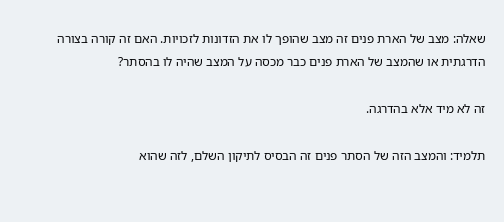שאלה: מצב של הארת פנים זה מצב שהופך לו את הזדונות לזכויות. האם זה קורה בצורה הדרגתית או שהמצב של הארת פנים כבר מכסה על המצב שהיה לו בהסתר?

זה לא מיד אלא בהדרגה.

תלמיד: והמצב הזה של הסתר פנים זה הבסיס לתיקון השלם, לזה שהוא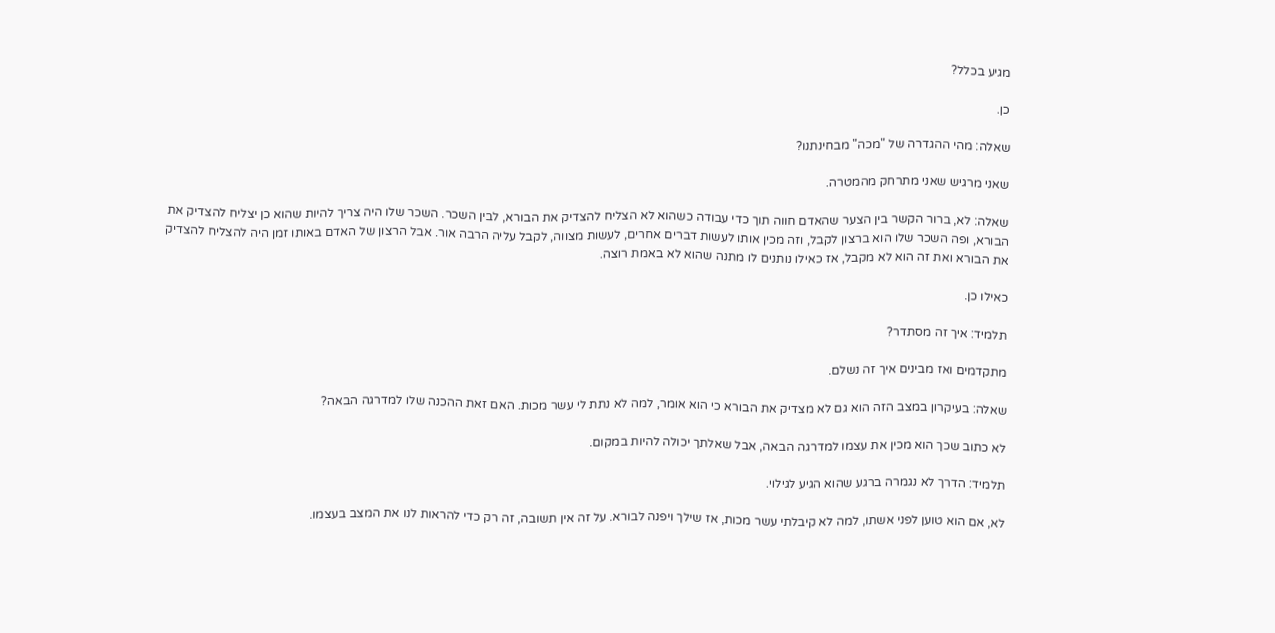מגיע בכלל?

כן.

שאלה: מהי ההגדרה של "מכה" מבחינתנו?

שאני מרגיש שאני מתרחק מהמטרה.

שאלה: לא, ברור הקשר בין הצער שהאדם חווה תוך כדי עבודה כשהוא לא הצליח להצדיק את הבורא, לבין השכר. השכר שלו היה צריך להיות שהוא כן יצליח להצדיק את הבורא, ופה השכר שלו הוא ברצון לקבל, וזה מכין אותו לעשות דברים אחרים, לעשות מצווה, לקבל עליה הרבה אור. אבל הרצון של האדם באותו זמן היה להצליח להצדיק את הבורא ואת זה הוא לא מקבל, אז כאילו נותנים לו מתנה שהוא לא באמת רוצה.

כאילו כן.

תלמיד: איך זה מסתדר?

מתקדמים ואז מבינים איך זה נשלם.

שאלה: בעיקרון במצב הזה הוא גם לא מצדיק את הבורא כי הוא אומר, למה לא נתת לי עשר מכות. האם זאת ההכנה שלו למדרגה הבאה?

לא כתוב שכך הוא מכין את עצמו למדרגה הבאה, אבל שאלתך יכולה להיות במקום.

תלמיד: הדרך לא נגמרה ברגע שהוא הגיע לגילוי.

לא, אם הוא טוען לפני אשתו, למה לא קיבלתי עשר מכות, אז שילך ויפנה לבורא. על זה אין תשובה, זה רק כדי להראות לנו את המצב בעצמו.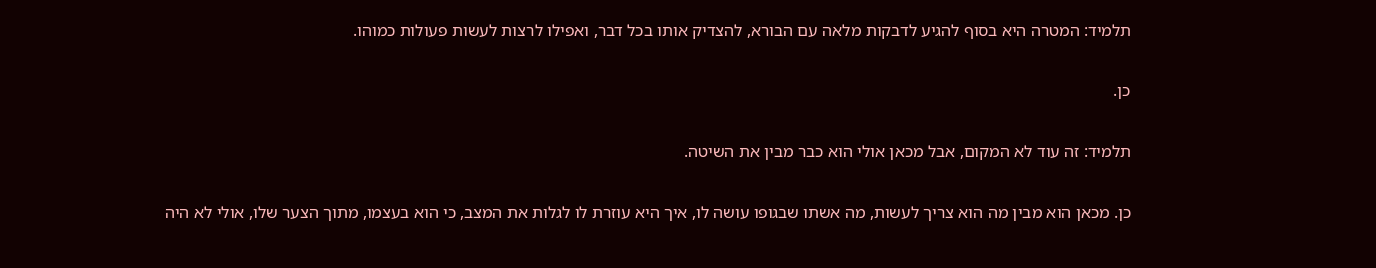תלמיד: המטרה היא בסוף להגיע לדבקות מלאה עם הבורא, להצדיק אותו בכל דבר, ואפילו לרצות לעשות פעולות כמוהו.

כן.

תלמיד: זה עוד לא המקום, אבל מכאן אולי הוא כבר מבין את השיטה.

כן. מכאן הוא מבין מה הוא צריך לעשות, מה אשתו שבגופו עושה לו, איך היא עוזרת לו לגלות את המצב, כי הוא בעצמו, מתוך הצער שלו, אולי לא היה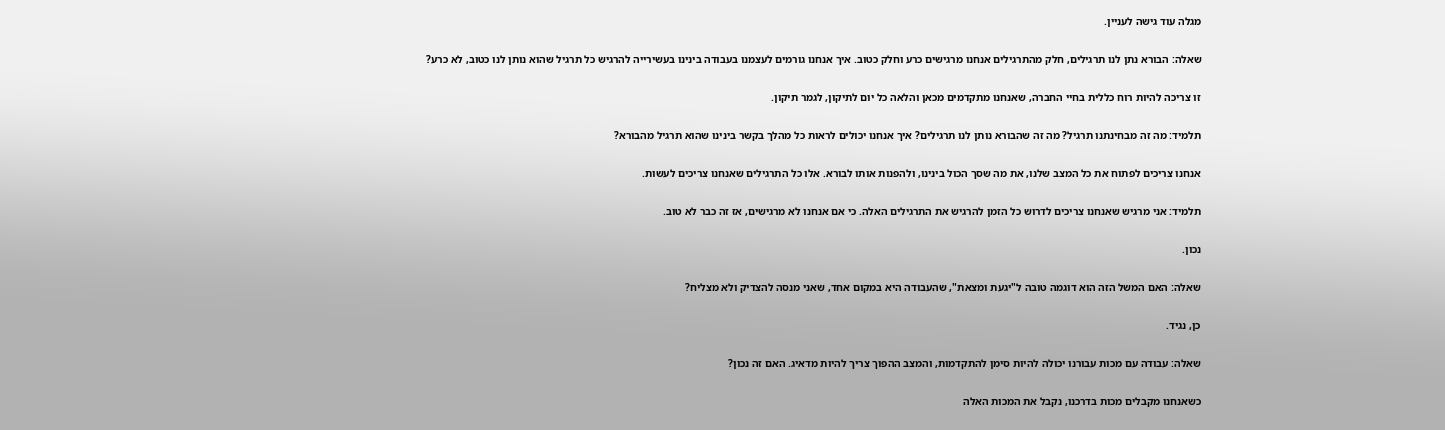מגלה עוד גישה לעניין.

שאלה: הבורא נתן לנו תרגילים, חלק מהתרגילים אנחנו מרגישים כרע וחלק כטוב. איך אנחנו גורמים לעצמנו בעבודה בינינו בעשירייה להרגיש כל תרגיל שהוא נותן לנו כטוב, לא כרע?

זו צריכה להיות רוח כללית בחיי החברה, שאנחנו מתקדמים מכאן והלאה כל יום לתיקון, לגמר תיקון.

תלמיד: מה זה מבחינתנו תרגיל? מה זה שהבורא נותן לנו תרגילים? איך אנחנו יכולים לראות כל מהלך בקשר בינינו שהוא תרגיל מהבורא?

אנחנו צריכים לפתוח את כל המצב שלנו, את מה שסך הכול בינינו, ולהפנות אותו לבורא. אלו כל התרגילים שאנחנו צריכים לעשות.

תלמיד: אני מרגיש שאנחנו צריכים לדרוש כל הזמן להרגיש את התרגילים האלה. כי אם אנחנו לא מרגישים, אז זה כבר לא טוב.

נכון.

שאלה: האם המשל הזה הוא דוגמה טובה ל"יגעת ומצאת", שהעבודה היא במקום אחד, שאני מנסה להצדיק ולא מצליח?

כן, נגיד.

שאלה: עבודה עם מכות עבורנו יכולה להיות סימן להתקדמות, והמצב ההפוך צריך להיות מדאיג. האם זה נכון?

כשאנחנו מקבלים מכות בדרכנו, נקבל את המכות האלה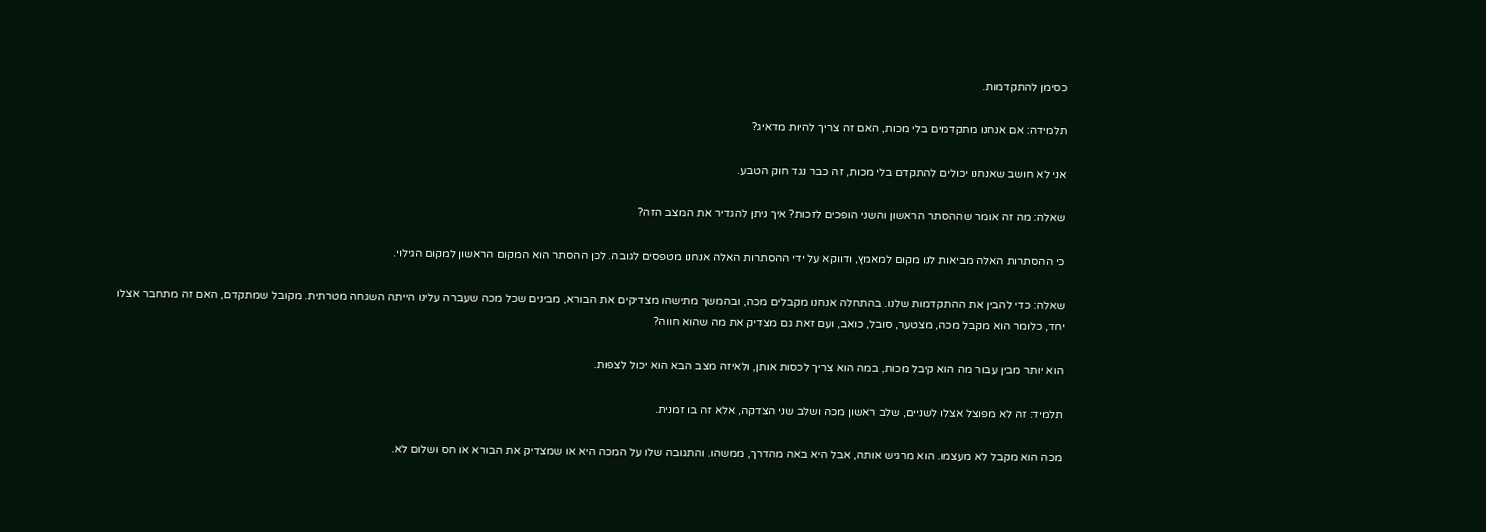כסימן להתקדמות.

תלמידה: אם אנחנו מתקדמים בלי מכות, האם זה צריך להיות מדאיג?

אני לא חושב שאנחנו יכולים להתקדם בלי מכות, זה כבר נגד חוק הטבע.

שאלה: מה זה אומר שההסתר הראשון והשני הופכים לזכות? איך ניתן להגדיר את המצב הזה?

כי ההסתרות האלה מביאות לנו מקום למאמץ, ודווקא על ידי ההסתרות האלה אנחנו מטפסים לגובה. לכן ההסתר הוא המקום הראשון למקום הגילוי.

שאלה: כדי להבין את ההתקדמות שלנו. בהתחלה אנחנו מקבלים מכה, ובהמשך מתישהו מצדיקים את הבורא, מבינים שכל מכה שעברה עלינו הייתה השגחה מטרתית. מקובל שמתקדם, האם זה מתחבר אצלו יחד, כלומר הוא מקבל מכה, מצטער, סובל, כואב, ועם זאת גם מצדיק את מה שהוא חווה?

הוא יותר מבין עבור מה הוא קיבל מכות, במה הוא צריך לכסות אותן, ולאיזה מצב הבא הוא יכול לצפות.

תלמיד: זה לא מפוצל אצלו לשניים, שלב ראשון מכה ושלב שני הצדקה, אלא זה בו זמנית.

מכה הוא מקבל לא מעצמו. הוא מרגיש אותה, אבל היא באה מהדרך, ממשהו. והתגובה שלו על המכה היא או שמצדיק את הבורא או חס ושלום לא.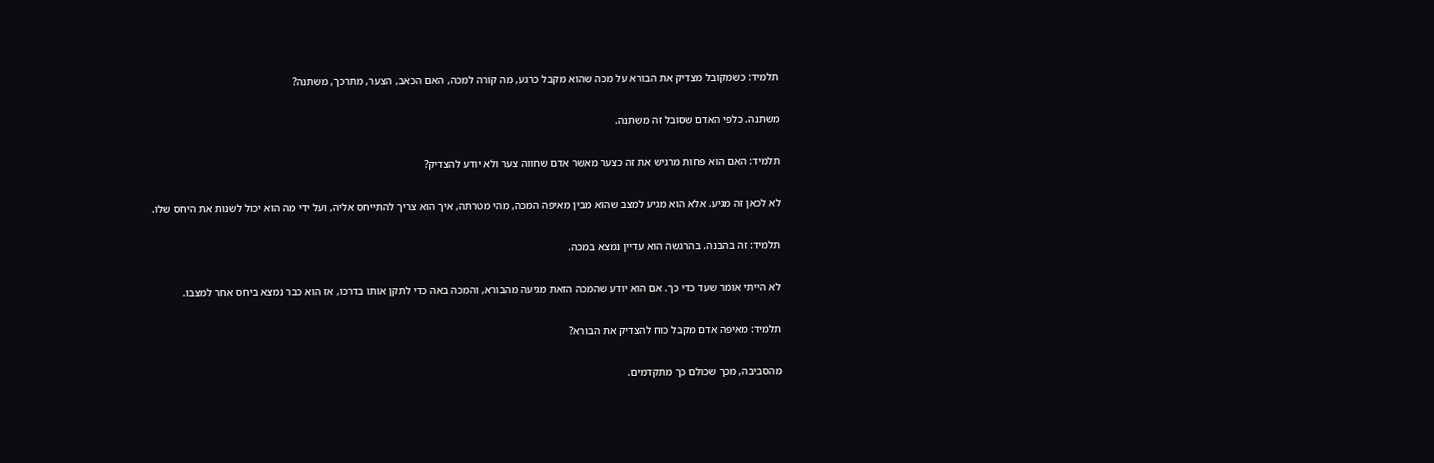תלמיד: כשמקובל מצדיק את הבורא על מכה שהוא מקבל כרגע, מה קורה למכה, האם הכאב, הצער, מתרכך, משתנה?

משתנה. כלפי האדם שסובל זה משתנה.

תלמיד: האם הוא פחות מרגיש את זה כצער מאשר אדם שחווה צער ולא יודע להצדיק?

לא לכאן זה מגיע. אלא הוא מגיע למצב שהוא מבין מאיפה המכה, מהי מטרתה, איך הוא צריך להתייחס אליה, ועל ידי מה הוא יכול לשנות את היחס שלו.

תלמיד: זה בהבנה. בהרגשה הוא עדיין נמצא במכה.

לא הייתי אומר שעד כדי כך. אם הוא יודע שהמכה הזאת מגיעה מהבורא, והמכה באה כדי לתקן אותו בדרכו, אז הוא כבר נמצא ביחס אחר למצבו.

תלמיד: מאיפה אדם מקבל כוח להצדיק את הבורא?

מהסביבה, מכך שכולם כך מתקדמים.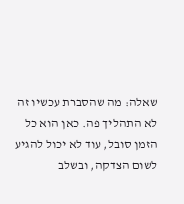שאלה: מה שהסברת עכשיו זה לא התהליך פה. כאן הוא כל הזמן סובל, עוד לא יכול להגיע לשום הצדקה, ובשלב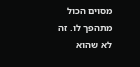מסוים הכול מתהפך לו. זה לא שהוא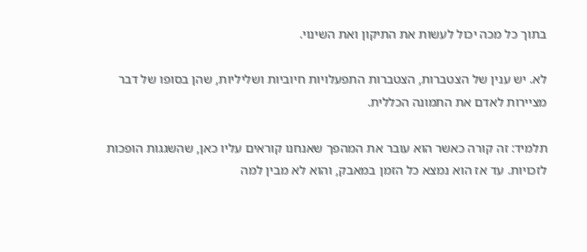בתוך כל מכה יכול לעשות את התיקון ואת השינוי.

לא. יש ענין של הצטברות, הצטברות התפעלויות חיוביות ושליליות, שהן בסופו של דבר מציירות לאדם את התמונה הכללית.

תלמיד: זה קורה כאשר הוא עובר את המהפך שאנחנו קוראים עליו כאן, שהשגגות הופכות לזכויות. עד אז הוא נמצא כל הזמן במאבק, והוא לא מבין למה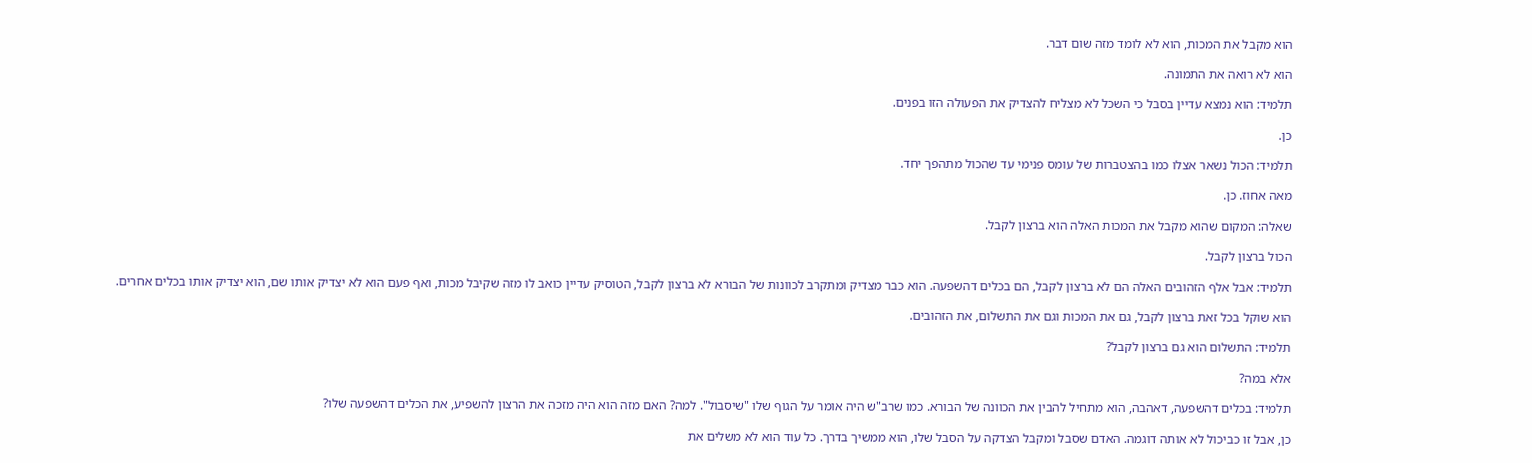הוא מקבל את המכות, הוא לא לומד מזה שום דבר.

הוא לא רואה את התמונה.

תלמיד: הוא נמצא עדיין בסבל כי השכל לא מצליח להצדיק את הפעולה הזו בפנים.

כן.

תלמיד: הכול נשאר אצלו כמו בהצטברות של עומס פנימי עד שהכול מתהפך יחד.

מאה אחוז. כן.

שאלה: המקום שהוא מקבל את המכות האלה הוא ברצון לקבל.

הכול ברצון לקבל.

תלמיד: אבל אלף הזהובים האלה הם לא ברצון לקבל, הם בכלים דהשפעה. הוא כבר מצדיק ומתקרב לכוונות של הבורא לא ברצון לקבל, הטוסיק עדיין כואב לו מזה שקיבל מכות, ואף פעם הוא לא יצדיק אותו שם, הוא יצדיק אותו בכלים אחרים.

הוא שוקל בכל זאת ברצון לקבל, גם את המכות וגם את התשלום, את הזהובים.

תלמיד: התשלום הוא גם ברצון לקבל?

אלא במה?

תלמיד: בכלים דהשפעה, דאהבה, הוא מתחיל להבין את הכוונה של הבורא. כמו שרב"ש היה אומר על הגוף שלו "שיסבול". למה? האם מזה הוא היה מזכה את הרצון להשפיע, את הכלים דהשפעה שלו?

כן, אבל זו כביכול לא אותה דוגמה. האדם שסבל ומקבל הצדקה על הסבל שלו, הוא ממשיך בדרך. כל עוד הוא לא משלים את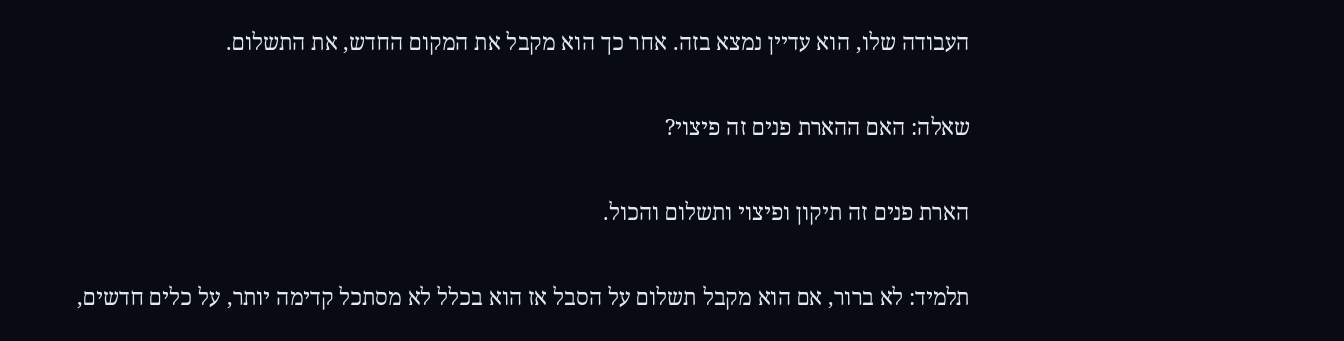העבודה שלו, הוא עדיין נמצא בזה. אחר כך הוא מקבל את המקום החדש, את התשלום.

שאלה: האם ההארת פנים זה פיצוי?

הארת פנים זה תיקון ופיצוי ותשלום והכול.

תלמיד: לא ברור, אם הוא מקבל תשלום על הסבל אז הוא בכלל לא מסתכל קדימה יותר, על כלים חדשים,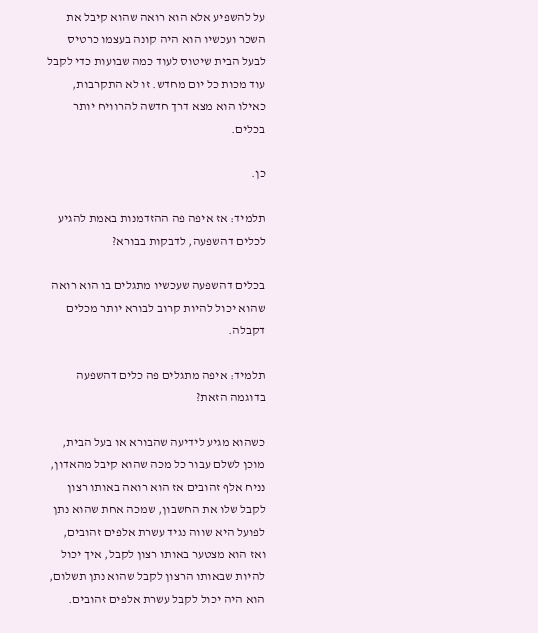על להשפיע אלא הוא רואה שהוא קיבל את השכר ועכשיו הוא היה קונה בעצמו כרטיס לבעל הבית שיטוס לעוד כמה שבועות כדי לקבל עוד מכות כל יום מחדש. זו לא התקרבות, כאילו הוא מצא דרך חדשה להרוויח יותר בכלים.

כן.

תלמיד: אז איפה פה ההזדמנות באמת להגיע לכלים דהשפעה, לדבקות בבורא?

בכלים דהשפעה שעכשיו מתגלים בו הוא רואה שהוא יכול להיות קרוב לבורא יותר מכלים דקבלה.

תלמיד: איפה מתגלים פה כלים דהשפעה בדוגמה הזאת?

כשהוא מגיע לידיעה שהבורא או בעל הבית, מוכן לשלם עבור כל מכה שהוא קיבל מהאדון, נניח אלף זהובים אז הוא רואה באותו רצון לקבל שלו את החשבון, שמכה אחת שהוא נתן לפועל היא שווה נגיד עשרת אלפים זהובים, ואז הוא מצטער באותו רצון לקבל, איך יכול להיות שבאותו הרצון לקבל שהוא נתן תשלום, הוא היה יכול לקבל עשרת אלפים זהובים.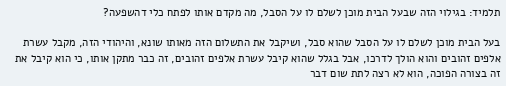תלמיד: בגילוי הזה שבעל הבית מוכן לשלם לו על הסבל, מה מקדם אותו לפתח כלי דהשפעה?

בעל הבית מוכן לשלם לו על הסבל שהוא סבל, ושיקבל את התשלום הזה מאותו שונא, והיהודי הזה, מקבל עשרת אלפים זהובים והוא הולך לדרכו, אבל בגלל שהוא קיבל עשרת אלפים זהובים, זה כבר מתקן אותו, כי הוא קיבל את זה בצורה הפוכה, הוא לא רצה לתת שום דבר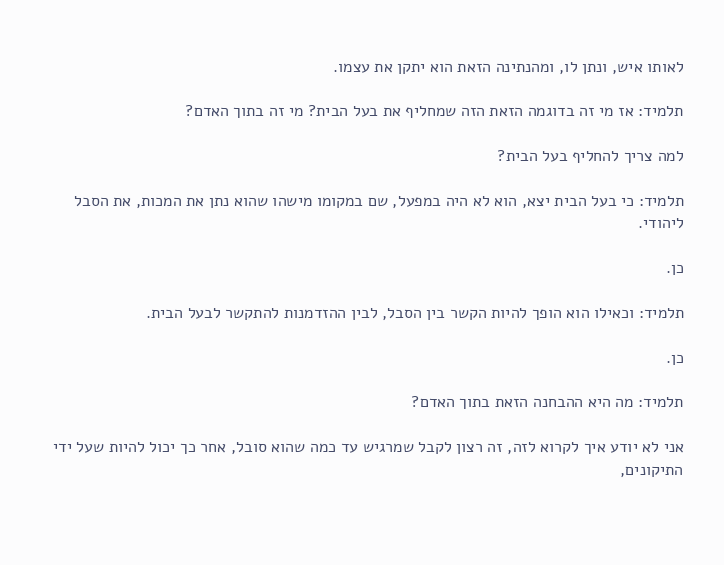לאותו איש, ונתן לו, ומהנתינה הזאת הוא יתקן את עצמו.

תלמיד: אז מי זה בדוגמה הזאת הזה שמחליף את בעל הבית? מי זה בתוך האדם?

למה צריך להחליף בעל הבית?

תלמיד: כי בעל הבית יצא, הוא לא היה במפעל, שם במקומו מישהו שהוא נתן את המכות, את הסבל ליהודי.

כן.

תלמיד: וכאילו הוא הופך להיות הקשר בין הסבל, לבין ההזדמנות להתקשר לבעל הבית.

כן.

תלמיד: מה היא ההבחנה הזאת בתוך האדם?

אני לא יודע איך לקרוא לזה, זה רצון לקבל שמרגיש עד כמה שהוא סובל, אחר כך יכול להיות שעל ידי התיקונים,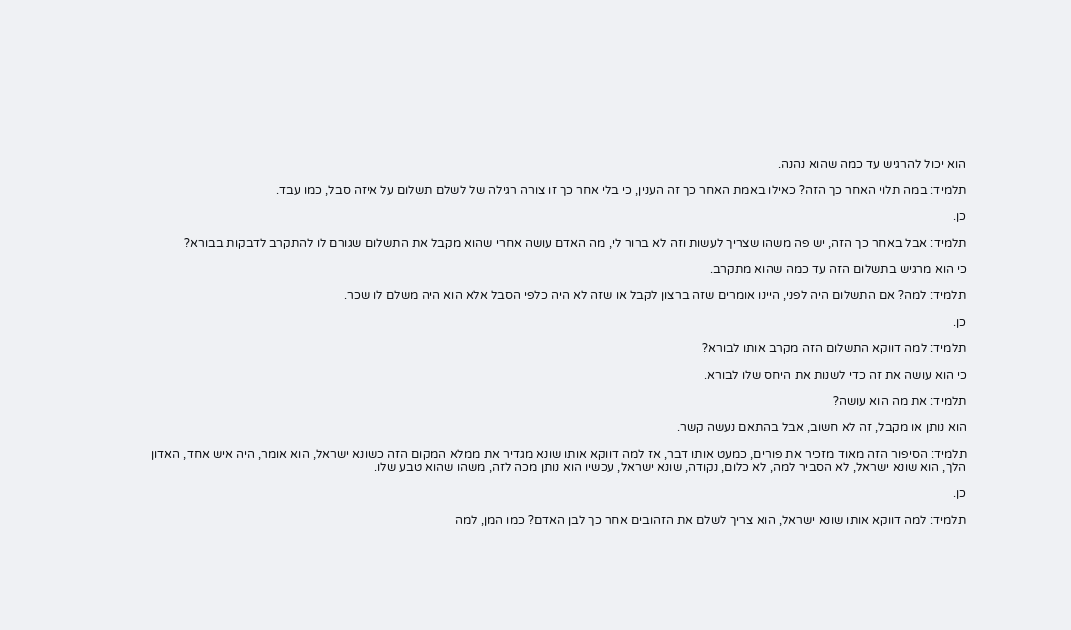הוא יכול להרגיש עד כמה שהוא נהנה.

תלמיד: במה תלוי האחר כך הזה? כאילו באמת האחר כך זה הענין, כי בלי אחר כך זו צורה רגילה של לשלם תשלום על איזה סבל, כמו עבד.

כן.

תלמיד: אבל באחר כך הזה, יש פה משהו שצריך לעשות וזה לא ברור לי, מה האדם עושה אחרי שהוא מקבל את התשלום שגורם לו להתקרב לדבקות בבורא?

כי הוא מרגיש בתשלום הזה עד כמה שהוא מתקרב.

תלמיד: למה? אם התשלום היה לפני, היינו אומרים שזה ברצון לקבל או שזה לא היה כלפי הסבל אלא הוא היה משלם לו שכר.

כן.

תלמיד: למה דווקא התשלום הזה מקרב אותו לבורא?

כי הוא עושה את זה כדי לשנות את היחס שלו לבורא.

תלמיד: את מה הוא עושה?

הוא נותן או מקבל, זה לא חשוב, אבל בהתאם נעשה קשר.

תלמיד: הסיפור הזה מאוד מזכיר את פורים, כמעט אותו דבר, אז למה דווקא אותו שונא מגדיר את ממלא המקום הזה כשונא ישראל, הוא אומר, היה איש אחד, האדון הלך, הוא שונא ישראל, לא הסביר למה, לא כלום, נקודה, שונא ישראל, עכשיו הוא נותן מכה לזה, משהו שהוא טבע שלו.

כן.

תלמיד: למה דווקא אותו שונא ישראל, הוא צריך לשלם את הזהובים אחר כך לבן האדם? כמו המן, למה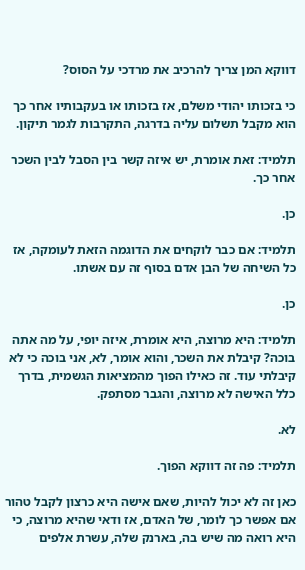דווקא המן צריך להרכיב את מרדכי על הסוס?

כי בזכותו יהודי משלם, אז בזכותו או בעקבותיו אחר כך הוא מקבל תשלום עליה בדרגה, התקרבות לגמר תיקון.

תלמיד: זאת אומרת, יש איזה קשר בין הסבל לבין השכר אחר כך.

כן.

תלמיד: אם כבר לוקחים את הדוגמה הזאת לעומקה, אז כל השיחה של הבן אדם בסוף זה עם אשתו.

כן.

תלמיד: היא מרוצה, היא אומרת, איזה יופי, על מה אתה בוכה? קיבלת את השכר, והוא אומר, לא, אני בוכה כי לא קיבלתי עוד. זה כאילו הפוך מהמציאות הגשמית, בדרך כלל האישה לא מרוצה, והגבר מסתפק.

לא.

תלמיד: פה זה דווקא הפוך.

כאן זה לא יכול להיות, שאם אישה היא כרצון לקבל טהור אם אפשר כך לומר, של האדם, אז ודאי שהיא מרוצה, כי היא רואה מה שיש בה, בארנק שלה, עשרת אלפים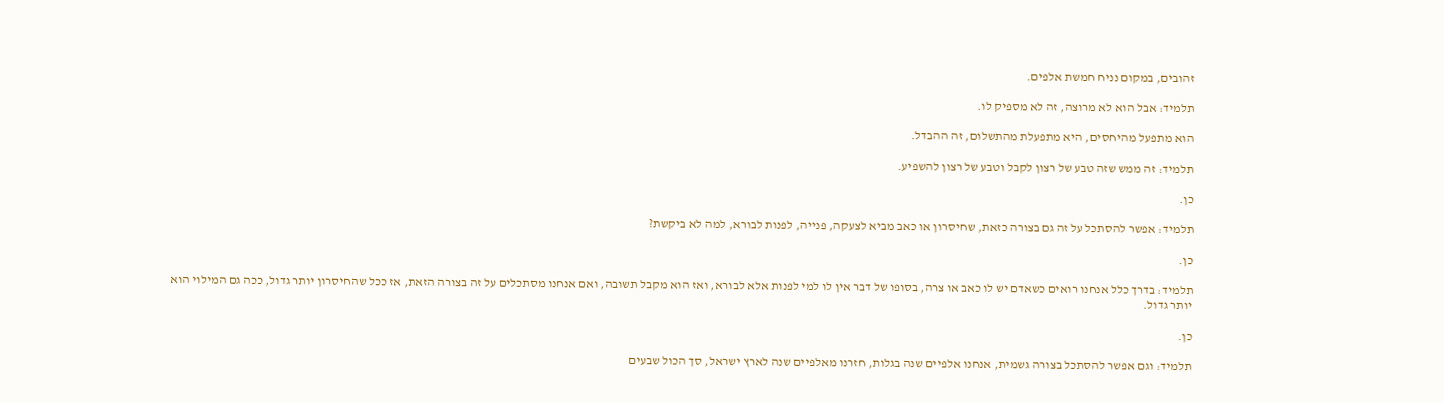זהובים, במקום נניח חמשת אלפים.

תלמיד: אבל הוא לא מרוצה, זה לא מספיק לו.

הוא מתפעל מהיחסים, היא מתפעלת מהתשלום, זה ההבדל.

תלמיד: זה ממש שזה טבע של רצון לקבל וטבע של רצון להשפיע.

כן.

תלמיד: אפשר להסתכל על זה גם בצורה כזאת, שחיסרון או כאב מביא לצעקה, פנייה, לפנות לבורא, למה לא ביקשת?

כן.

תלמיד: בדרך כלל אנחנו רואים כשאדם יש לו כאב או צרה, בסופו של דבר אין לו למי לפנות אלא לבורא, ואז הוא מקבל תשובה, ואם אנחנו מסתכלים על זה בצורה הזאת, אז ככל שהחיסרון יותר גדול, ככה גם המילוי הוא יותר גדול.

כן.

תלמיד: וגם אפשר להסתכל בצורה גשמית, אנחנו אלפיים שנה בגלות, חזרנו מאלפיים שנה לארץ ישראל, סך הכול שבעים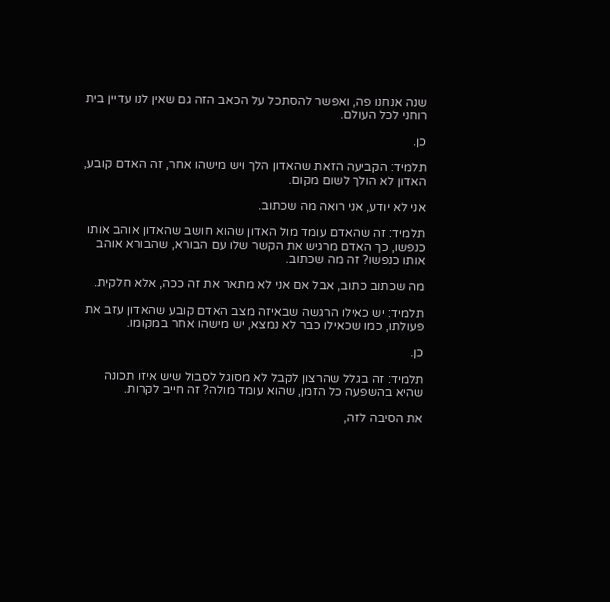שנה אנחנו פה, ואפשר להסתכל על הכאב הזה גם שאין לנו עדיין בית רוחני לכל העולם.

כן.

תלמיד: הקביעה הזאת שהאדון הלך ויש מישהו אחר, זה האדם קובע, האדון לא הולך לשום מקום.

אני לא יודע, אני רואה מה שכתוב.

תלמיד: זה שהאדם עומד מול האדון שהוא חושב שהאדון אוהב אותו כנפשו, כך האדם מרגיש את הקשר שלו עם הבורא, שהבורא אוהב אותו כנפשו? זה מה שכתוב.

מה שכתוב כתוב, אבל אם אני לא מתאר את זה ככה, אלא חלקית.

תלמיד: יש כאילו הרגשה שבאיזה מצב האדם קובע שהאדון עזב את פעולתו, כמו שכאילו כבר לא נמצא, יש מישהו אחר במקומו.

כן.

תלמיד: זה בגלל שהרצון לקבל לא מסוגל לסבול שיש איזו תכונה שהיא בהשפעה כל הזמן, שהוא עומד מולה? זה חייב לקרות.

את הסיבה לזה,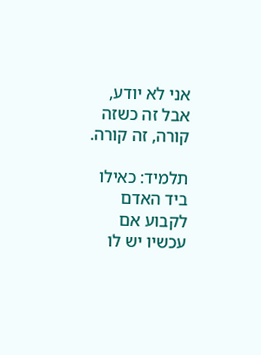אני לא יודע, אבל זה כשזה קורה, זה קורה.

תלמיד: כאילו ביד האדם לקבוע אם עכשיו יש לו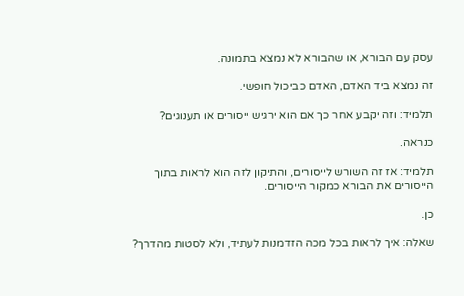עסק עם הבורא, או שהבורא לא נמצא בתמונה.

זה נמצא ביד האדם, האדם כביכול חופשי.

תלמיד: וזה יקבע אחר כך אם הוא ירגיש ייסורים או תענוגים?

כנראה.

תלמיד: אז זה השורש לייסורים, והתיקון לזה הוא לראות בתוך הייסורים את הבורא כמקור הייסורים.

כן.

שאלה: איך לראות בכל מכה הזדמנות לעתיד, ולא לסטות מהדרך?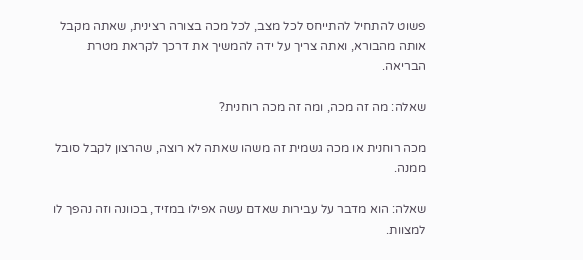פשוט להתחיל להתייחס לכל מצב, לכל מכה בצורה רצינית, שאתה מקבל אותה מהבורא, ואתה צריך על ידה להמשיך את דרכך לקראת מטרת הבריאה.

שאלה: מה זה מכה, ומה זה מכה רוחנית?

מכה רוחנית או מכה גשמית זה משהו שאתה לא רוצה, שהרצון לקבל סובל ממנה.

שאלה: הוא מדבר על עבירות שאדם עשה אפילו במזיד, בכוונה וזה נהפך לו למצוות.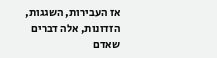אז העבירות, השגגות, הזדונות, אלה דברים שאדם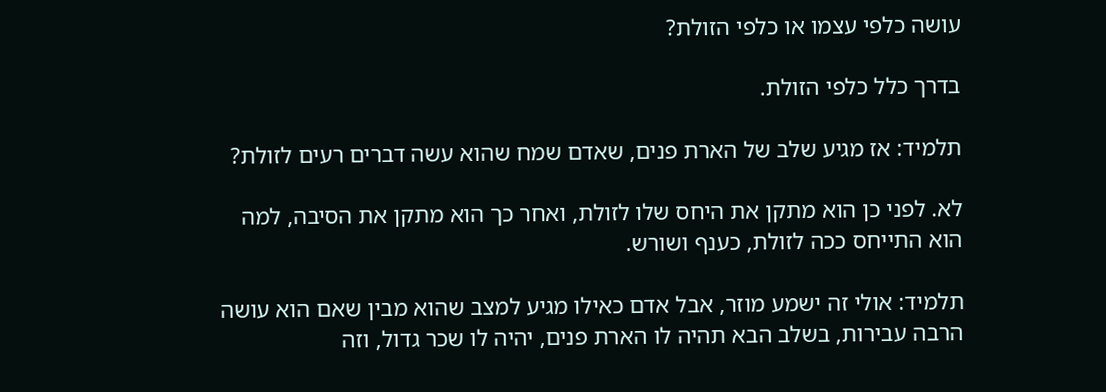עושה כלפי עצמו או כלפי הזולת?

בדרך כלל כלפי הזולת.

תלמיד: אז מגיע שלב של הארת פנים, שאדם שמח שהוא עשה דברים רעים לזולת?

לא. לפני כן הוא מתקן את היחס שלו לזולת, ואחר כך הוא מתקן את הסיבה, למה הוא התייחס ככה לזולת, כענף ושורש.

תלמיד: אולי זה ישמע מוזר, אבל אדם כאילו מגיע למצב שהוא מבין שאם הוא עושה הרבה עבירות, בשלב הבא תהיה לו הארת פנים, יהיה לו שכר גדול, וזה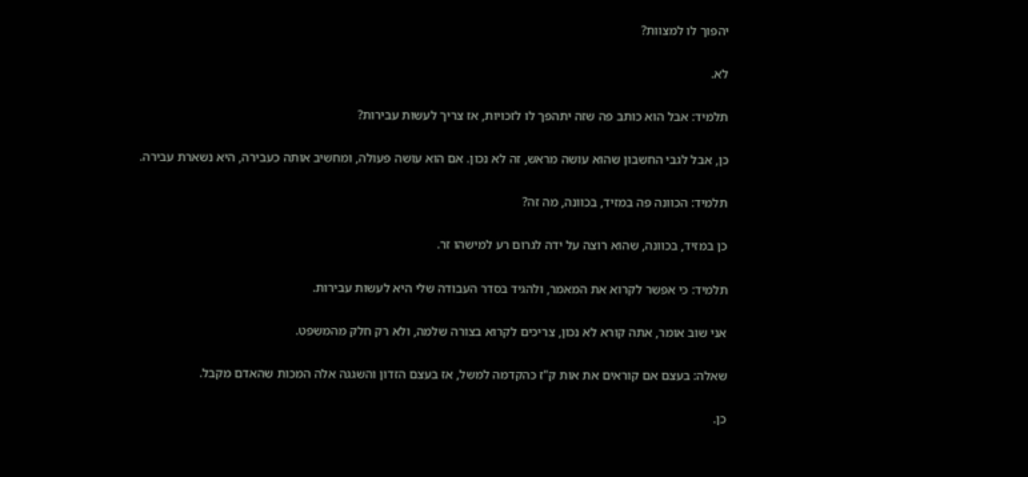יהפוך לו למצוות?

לא.

תלמיד: אבל הוא כותב פה שזה יתהפך לו לזכויות, אז צריך לעשות עבירות?

כן, אבל לגבי החשבון שהוא עושה מראש, זה לא נכון. אם הוא עושה פעולה, ומחשיב אותה כעבירה, היא נשארת עבירה.

תלמיד: הכוונה פה במזיד, בכוונה, מה זה?

כן במזיד, בכוונה, שהוא רוצה על ידה לגרום רע למישהו זר.

תלמיד: כי אפשר לקרוא את המאמר, ולהגיד בסדר העבודה שלי היא לעשות עבירות.

אני שוב אומר, אתה קורא לא נכון, צריכים לקרוא בצורה שלמה, ולא רק חלק מהמשפט.

שאלה: בעצם אם קוראים את אות ק"ז כהקדמה למשל, אז בעצם הזדון והשגגה אלה המכות שהאדם מקבל.

כן.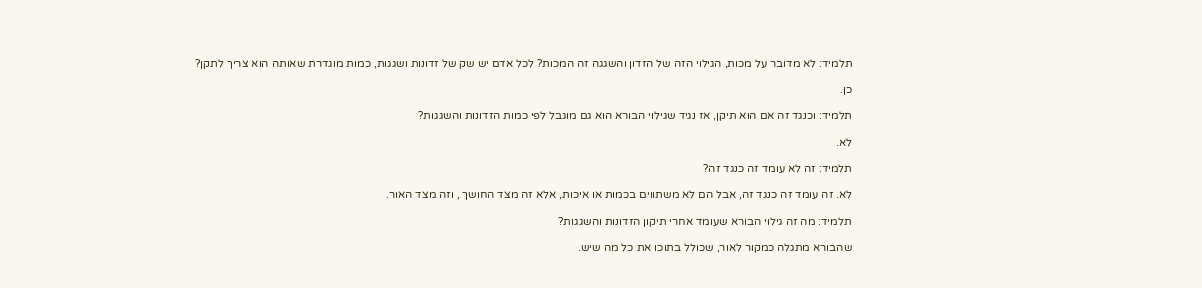תלמיד: לא מדובר על מכות, הגילוי הזה של הזדון והשגגה זה המכות? לכל אדם יש שק של זדונות ושגגות, כמות מוגדרת שאותה הוא צריך לתקן?

כן.

תלמיד: וכנגד זה אם הוא תיקן, אז נגיד שגילוי הבורא הוא גם מוגבל לפי כמות הזדונות והשגגות?

לא.

תלמיד: זה לא עומד זה כנגד זה?

לא. זה עומד זה כנגד זה, אבל הם לא משתווים בכמות או איכות, אלא זה מצד החושך , וזה מצד האור.

תלמיד: מה זה גילוי הבורא שעומד אחרי תיקון הזדונות והשגגות?

שהבורא מתגלה כמקור לאור, שכולל בתוכו את כל מה שיש.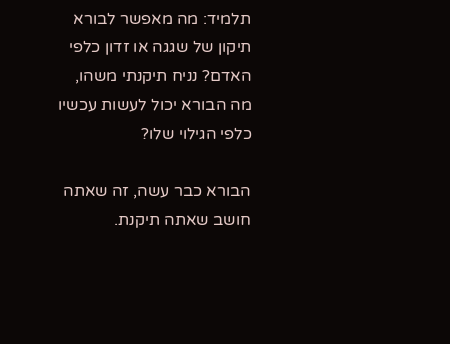תלמיד: מה מאפשר לבורא תיקון של שגגה או זדון כלפי האדם? נניח תיקנתי משהו, מה הבורא יכול לעשות עכשיו כלפי הגילוי שלו?

הבורא כבר עשה, זה שאתה חושב שאתה תיקנת.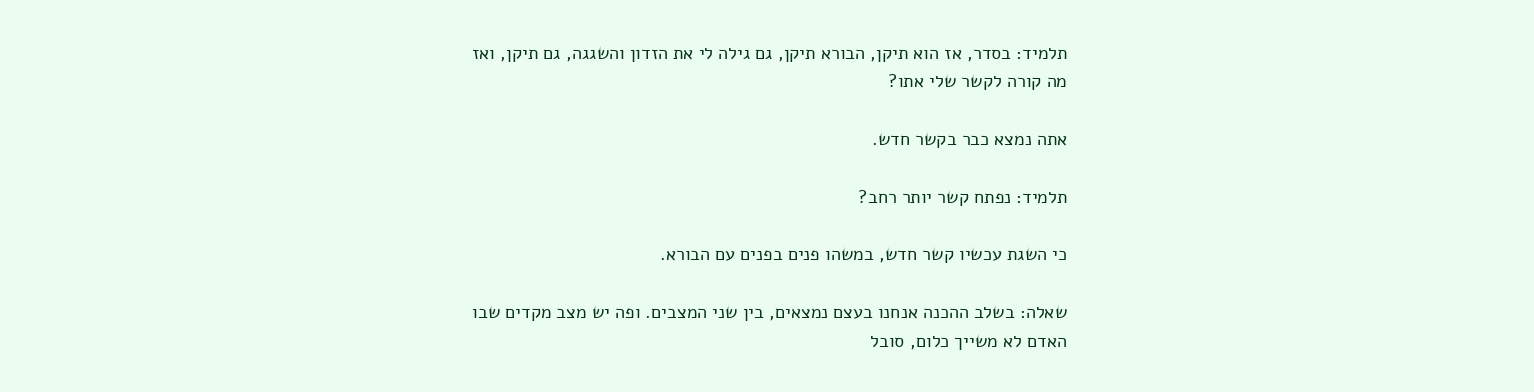תלמיד: בסדר, אז הוא תיקן, הבורא תיקן, גם גילה לי את הזדון והשגגה, גם תיקן, ואז מה קורה לקשר שלי אתו?

אתה נמצא כבר בקשר חדש.

תלמיד: נפתח קשר יותר רחב?

כי השגת עכשיו קשר חדש, במשהו פנים בפנים עם הבורא.

שאלה: בשלב ההכנה אנחנו בעצם נמצאים, בין שני המצבים. ופה יש מצב מקדים שבו האדם לא משייך כלום, סובל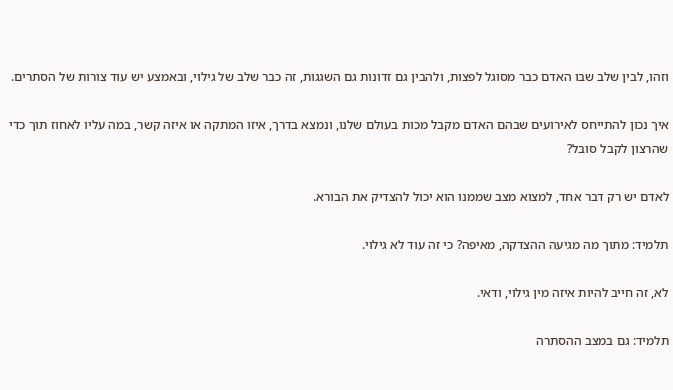וזהו, לבין שלב שבו האדם כבר מסוגל לפצות, ולהבין גם זדונות גם השגגות, זה כבר שלב של גילוי, ובאמצע יש עוד צורות של הסתרים.

איך נכון להתייחס לאירועים שבהם האדם מקבל מכות בעולם שלנו, ונמצא בדרך, איזו המתקה או איזה קשר, במה עליו לאחוז תוך כדי שהרצון לקבל סובל?

לאדם יש רק דבר אחד, למצוא מצב שממנו הוא יכול להצדיק את הבורא.

תלמיד: מתוך מה מגיעה ההצדקה, מאיפה? כי זה עוד לא גילוי.

לא, זה חייב להיות איזה מין גילוי, ודאי.

תלמיד: גם במצב ההסתרה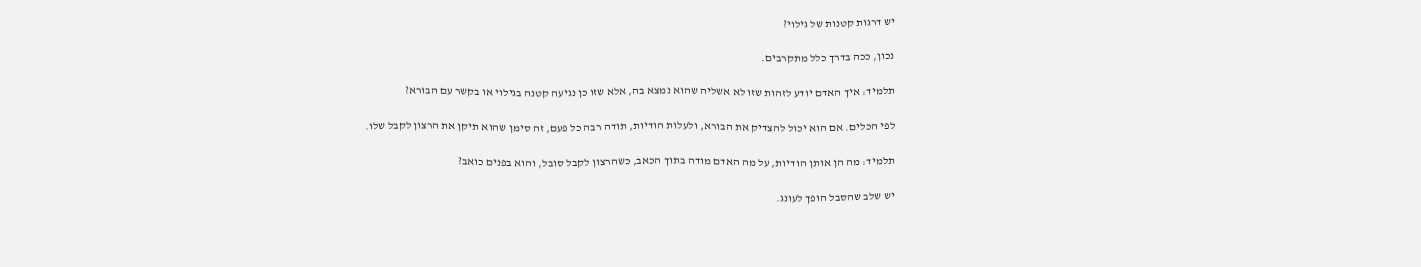יש דרגות קטנות של גילוי?

נכון, ככה בדרך כלל מתקרבים.

תלמיד: איך האדם יודע לזהות שזו לא אשליה שהוא נמצא בה, אלא שזו כן נגיעה קטנה בגילוי או בקשר עם הבורא?

לפי הכלים. אם הוא יכול להצדיק את הבורא, ולעלות הודיות, תודה רבה כל פעם, זה סימן שהוא תיקן את הרצון לקבל שלו.

תלמיד: מה הן אותן הודיות, על מה האדם מודה בתוך הכאב, כשהרצון לקבל סובל, והוא בפנים כואב?

יש שלב שהסבל הופך לעונג.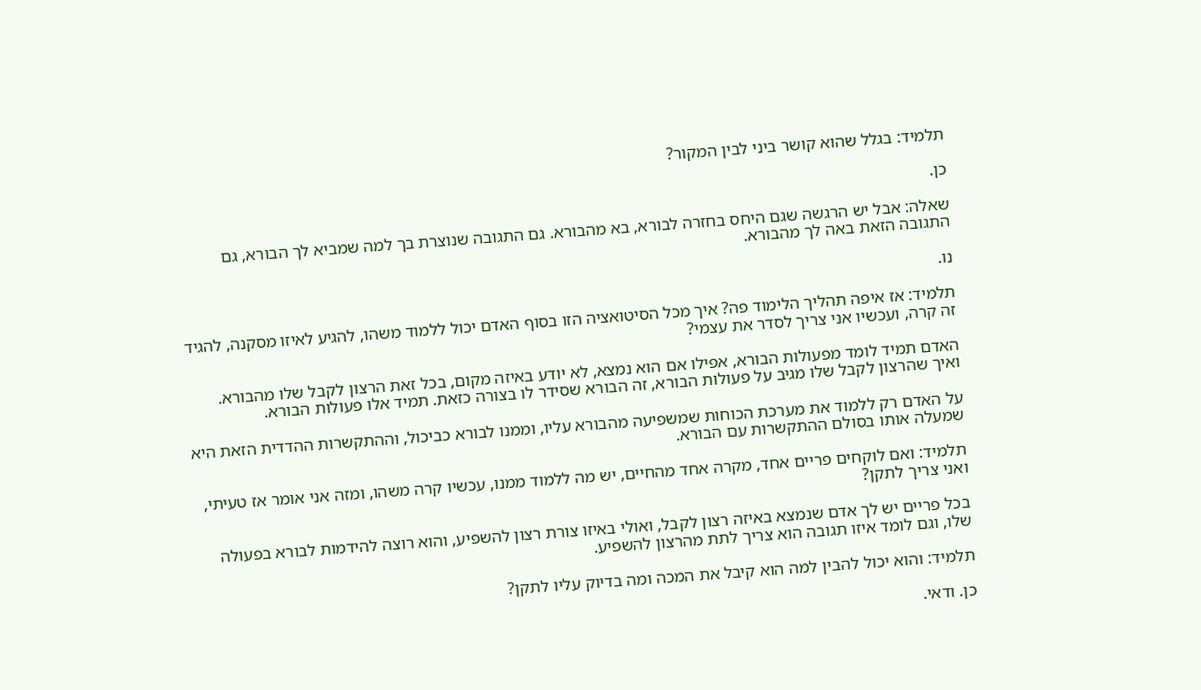תלמיד: בגלל שהוא קושר ביני לבין המקור?

כן.

שאלה: אבל יש הרגשה שגם היחס בחזרה לבורא, בא מהבורא. גם התגובה שנוצרת בך למה שמביא לך הבורא, גם התגובה הזאת באה לך מהבורא.

נו.

תלמיד: אז איפה תהליך הלימוד פה? איך מכל הסיטואציה הזו בסוף האדם יכול ללמוד משהו, להגיע לאיזו מסקנה, להגיד זה קרה, ועכשיו אני צריך לסדר את עצמי?

האדם תמיד לומד מפעולות הבורא, אפילו אם הוא נמצא, לא יודע באיזה מקום, בכל זאת הרצון לקבל שלו מהבורא. ואיך שהרצון לקבל שלו מגיב על פעולות הבורא, זה הבורא שסידר לו בצורה כזאת. תמיד אלו פעולות הבורא.

על האדם רק ללמוד את מערכת הכוחות שמשפיעה מהבורא עליו, וממנו לבורא כביכול, וההתקשרות ההדדית הזאת היא שמעלה אותו בסולם ההתקשרות עם הבורא.

תלמיד: ואם לוקחים פריים אחד, מקרה אחד מהחיים, יש מה ללמוד ממנו, עכשיו קרה משהו, ומזה אני אומר אז טעיתי, ואני צריך לתקן?

בכל פריים יש לך אדם שנמצא באיזה רצון לקבל, ואולי באיזו צורת רצון להשפיע, והוא רוצה להידמות לבורא בפעולה שלו, וגם לומד איזו תגובה הוא צריך לתת מהרצון להשפיע.

תלמיד: והוא יכול להבין למה הוא קיבל את המכה ומה בדיוק עליו לתקן?

כן. ודאי.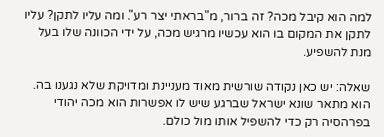למה הוא קיבל מכה? זה ברור, מ"בראתי יצר רע". ומה עליו לתקן? עליו לתקן את המקום בו הוא עכשיו מרגיש מכה, על ידי הכוונה שלו בעל מנת להשפיע.

שאלה: יש כאן נקודה שורשית מאוד מעניינת ומדויקת שלא נגענו בה. הוא מתאר שונא ישראל שברגע שיש לו אפשרות הוא מכה יהודי בפרהסיה רק כדי להשפיל אותו מול כולם.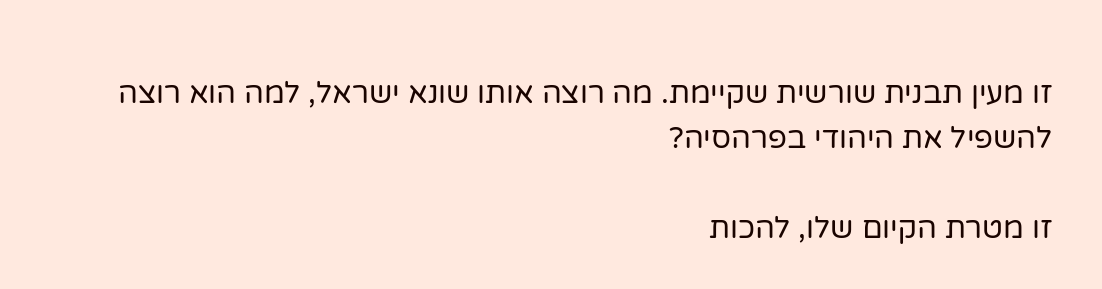זו מעין תבנית שורשית שקיימת. מה רוצה אותו שונא ישראל, למה הוא רוצה להשפיל את היהודי בפרהסיה?

זו מטרת הקיום שלו, להכות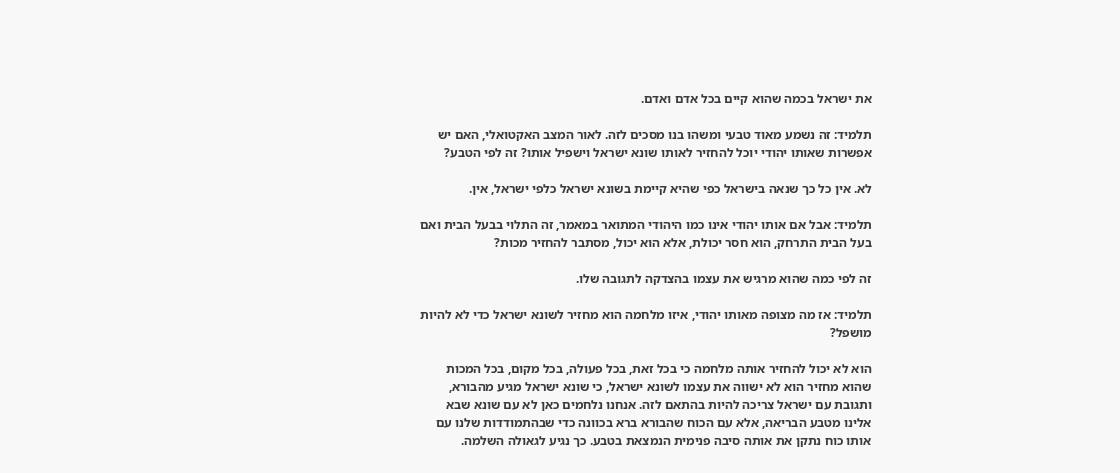את ישראל בכמה שהוא קיים בכל אדם ואדם.

תלמיד: זה נשמע מאוד טבעי ומשהו בנו מסכים לזה. לאור המצב האקטואלי, האם יש אפשרות שאותו יהודי יוכל להחזיר לאותו שונא ישראל וישפיל אותו? זה לפי הטבע?

לא. אין כל כך שנאה בישראל כפי שהיא קיימת בשונא ישראל כלפי ישראל, אין.

תלמיד: אבל אם אותו יהודי אינו כמו היהודי המתואר במאמר, זה התלוי בבעל הבית ואם בעל הבית התרחק, הוא חסר יכולת, אלא הוא יכול, מסתבר להחזיר מכות?

זה לפי כמה שהוא מרגיש את עצמו בהצדקה לתגובה שלו.

תלמיד: אז מה מצופה מאותו יהודי, איזו מלחמה הוא מחזיר לשונא ישראל כדי לא להיות מושפל?

הוא לא יכול להחזיר אותה מלחמה כי בכל זאת, בכל פעולה, בכל מקום, בכל המכות שהוא מחזיר הוא לא ישווה את עצמו לשונא ישראל, כי שונא ישראל מגיע מהבורא, ותגובת עם ישראל צריכה להיות בהתאם לזה. אנחנו נלחמים כאן לא עם שונא שבא אלינו מטבע הבריאה, אלא עם הכוח שהבורא ברא בכוונה כדי שבהתמודדות שלנו עם אותו כוח נתקן את אותה סיבה פנימית הנמצאת בטבע. כך נגיע לגאולה השלמה.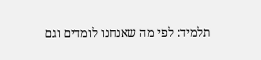תלמיד: לפי מה שאנחנו לומדים וגם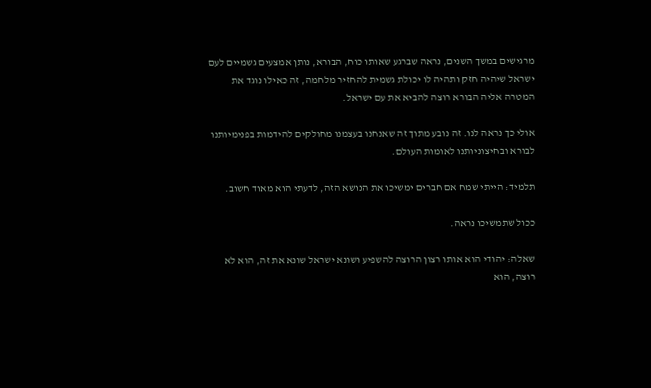מרגישים במשך השנים, נראה שברגע שאותו כוח, הבורא, נותן אמצעים גשמיים לעם ישראל שיהיה חזק ותהיה לו יכולת גשמית להחזיר מלחמה, זה כאילו נוגד את המטרה אליה הבורא רוצה להביא את עם ישראל.

אולי כך נראה לנו. זה נובע מתוך זה שאנחנו בעצמנו מחולקים להידמות בפנימיותנו לבורא ובחיצוניותנו לאומות העולם.

תלמיד: הייתי שמח אם חברים ימשיכו את הנושא הזה, לדעתי הוא מאוד חשוב.

ככול שתמשיכו נראה.

שאלה: יהודי הוא אותו רצון הרוצה להשפיע ושונא ישראל שונא את זה, הוא לא רוצה, הוא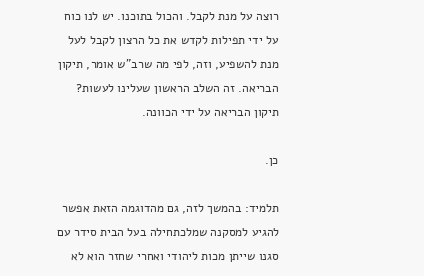רוצה על מנת לקבל. והכול בתוכנו. יש לנו כוח על ידי תפילות לקדש את כל הרצון לקבל לעל מנת להשפיע, וזה, לפי מה שרב"ש אומר, תיקון הבריאה. זה השלב הראשון שעלינו לעשות? תיקון הבריאה על ידי הכוונה.

כן.

תלמיד: בהמשך לזה, גם מהדוגמה הזאת אפשר להגיע למסקנה שמלכתחילה בעל הבית סידר עם סגנו שייתן מכות ליהודי ואחרי שחזר הוא לא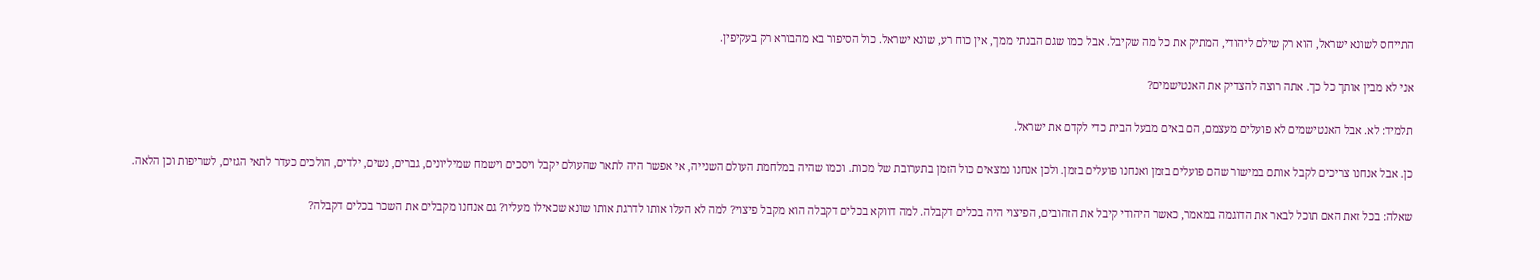התייחס לשונא ישראל, הוא רק שילם ליהודי, המתיק את כל מה שקיבל. אבל כמו שגם הבנתי ממך, אין כוח רע, שונא ישראל. כול הסיפור בא מהבורא רק בעקיפין.

אני לא מבין אותך כל כך. אתה רוצה להצדיק את האנטישמים?

תלמיד: לא. אבל האנטישמים לא פועלים מעצמם, הם באים מבעל הבית כדי לקדם את ישראל.

כן. אבל אנחנו צריכים לקבל אותם במישור שהם פועלים בזמן ואנחנו פועלים בזמן. ולכן אנחנו נמצאים כול הזמן בתערובת של מכות. וכמו שהיה במלחמת העולם השנייה, אי אפשר היה לתאר שהעולם יקבל ויסכים וישמח שמיליונים, גברים, נשים, ילדים, הולכים כעדר לתאי הגזים, לשריפות וכן הלאה.

שאלה: בכל זאת האם תוכל לבאר את הדוגמה במאמר, כאשר היהודי קיבל את הזהובים, הפיצוי היה בכלים דקבלה. למה דווקא בכלים דקבלה הוא מקבל פיצוי? למה לא העלו אותו לדרגת אותו שונא שכאילו מעליו? גם אנחנו מקבלים את השכר בכלים דקבלה?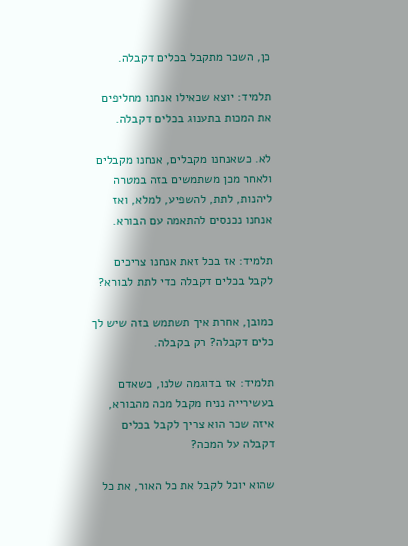כן, השכר מתקבל בכלים דקבלה.

תלמיד: יוצא שכאילו אנחנו מחליפים את המכות בתענוג בכלים דקבלה.

לא. כשאנחנו מקבלים, אנחנו מקבלים ולאחר מכן משתמשים בזה במטרה ליהנות, לתת, להשפיע, למלא, ואז אנחנו נכנסים להתאמה עם הבורא.

תלמיד: אז בכל זאת אנחנו צריכים לקבל בכלים דקבלה כדי לתת לבורא?

כמובן, אחרת איך תשתמש בזה שיש לך כלים דקבלה? רק בקבלה.

תלמיד: אז בדוגמה שלנו, כשאדם בעשירייה נניח מקבל מכה מהבורא, איזה שכר הוא צריך לקבל בכלים דקבלה על המכה?

שהוא יוכל לקבל את כל האור, את כל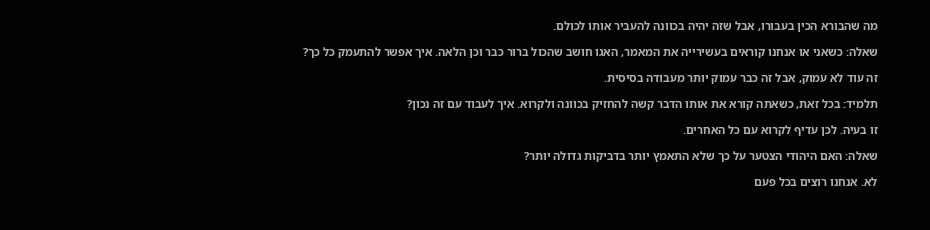מה שהבורא הכין בעבורו, אבל שזה יהיה בכוונה להעביר אותו לכולם.

שאלה: כשאני או אנחנו קוראים בעשירייה את המאמר, האגו חושב שהכול ברור כבר וכן הלאה. איך אפשר להתעמק כל כך?

זה עוד לא עמוק, אבל זה כבר עמוק יותר מעבודה בסיסית.

תלמיד: בכל זאת, כשאתה קורא את אותו הדבר קשה להחזיק בכוונה ולקרוא. איך לעבוד עם זה נכון?

זו בעיה. לכן עדיף לקרוא עם כל האחרים.

שאלה: האם היהודי הצטער על כך שלא התאמץ יותר בדביקות גדולה יותר?

לא. אנחנו רוצים בכל פעם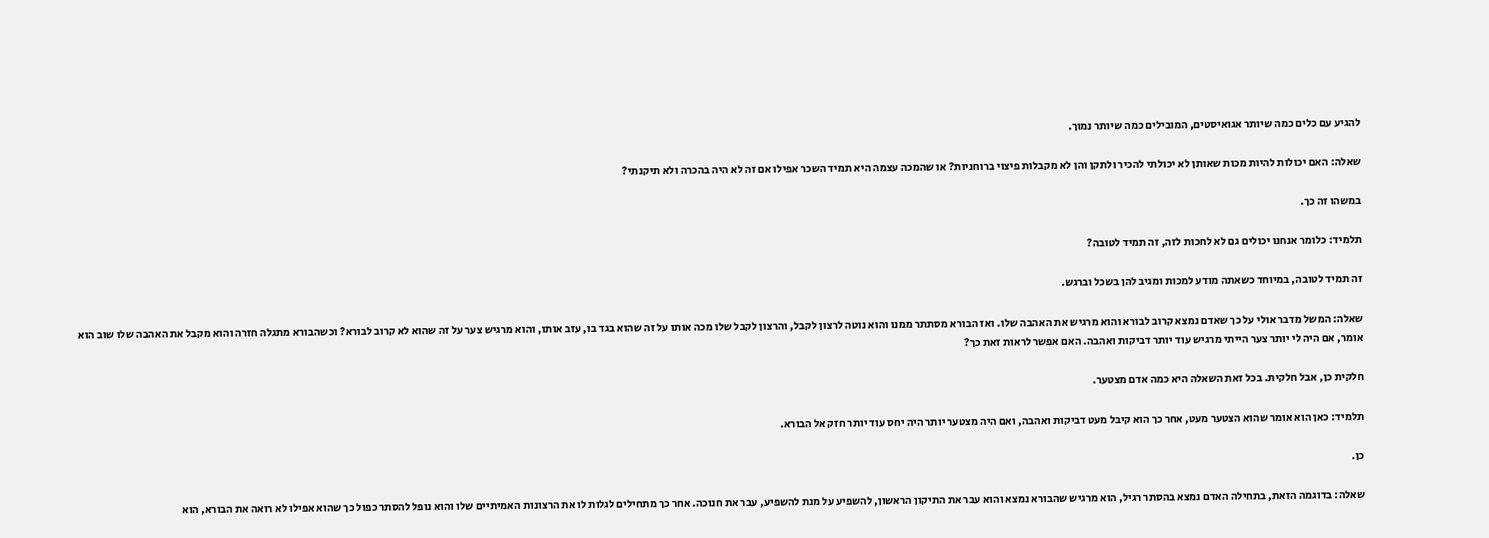להגיע עם כלים כמה שיותר אגואיסטים, המובילים כמה שיותר נמוך.

שאלה: האם יכולות להיות מכות שאותן לא יכולתי להכיר ולתקן והן לא מקבלות פיצוי ברוחניות? או שהמכה עצמה היא תמיד השכר אפילו אם זה לא היה בהכרה ולא תיקנתי?

במשהו זה כך.

תלמיד: כלומר אנחנו יכולים גם לא לחכות לזה, זה תמיד לטובה?

זה תמיד לטובה, במיוחד כשאתה מודע למכות ומגיב להן בשכל וברגש.

שאלה: המשל מדבר אולי על כך שאדם נמצא קרוב לבורא והוא מרגיש את האהבה שלו. ואז הבורא מסתתר ממנו והוא נוטה לרצון לקבל, והרצון לקבל שלו מכה אותו על זה שהוא בגד בו, עזב אותו, והוא מרגיש צער על זה שהוא לא קרוב לבורא? וכשהבורא מתגלה חזרה והוא מקבל את האהבה שלו שוב הוא אומר, אם היה לי יותר צער הייתי מרגיש עוד יותר דביקות ואהבה. האם אפשר לראות זאת כך?

חלקית כן, אבל חלקית. בכל זאת השאלה היא כמה אדם מצטער.

תלמיד: כאן הוא אומר שהוא הצטער מעט, אחר כך הוא קיבל מעט דביקות ואהבה, ואם היה מצטער יותר היה יחס עוד יותר חזק אל הבורא.

כן.

שאלה: בדוגמה הזאת, בתחילה האדם נמצא בהסתר רגיל, הוא מרגיש שהבורא נמצא והוא עבר את התיקון הראשון, להשפיע על מנת להשפיע, עבר את חנוכה. אחר כך מתחילים לגלות לו את הרצונות האמיתיים שלו והוא נופל להסתר כפול כך שהוא אפילו לא רואה את הבורא, הוא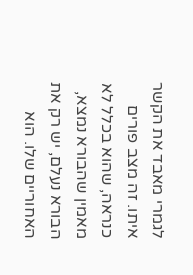לגמרי מאבד את הקשר איתו. זה מצב פורים כנראה, שהוא בכלל לא מאמין שהבורא נמצא, הבורא נעלם, יש רק את האחוריים שלו. הוא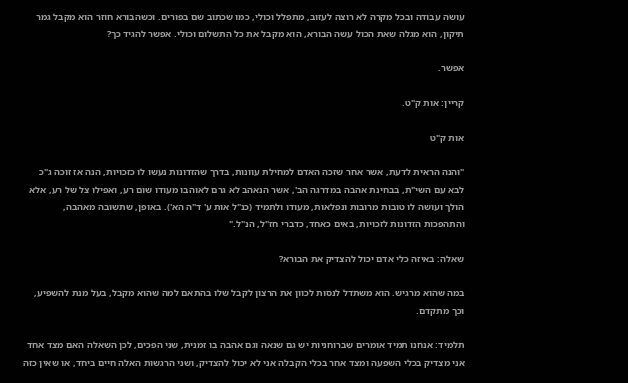עושה עבודה ובכל מקרה לא רוצה לעזוב, מתפלל וכולי, כמו שכתוב שם בפורים. וכשהבורא חוזר הוא מקבל גמר תיקון, הוא מגלה שאת הכול עשה הבורא, הוא מקבל את כל התשלום וכולי. אפשר להגיד כך?

אפשר.

קריין: אות ק"ט.

אות ק"ט

"והנה הראית לדעת, אשר אחר שזכה האדם למחילת עוונות, בדרך שהזדונות נעשו לו כזכויות, הנה אז זוכה ג"כ לבא עם השי"ת, בבחינת אהבה במדרגה הב', אשר הנאהב לא גרם לאוהבו מעודו שום רע, ואפילו צל של רע, אלא הולך ועושה לו טובות מרובות ונפלאות, מעודו ולתמיד (כנ"ל אות ע' ד"ה הא'). באופן, שתשובה מאהבה, והתהפכות הזדונות לזכויות, באים כאחד, כדברי חז"ל, הנ"ל."

שאלה: באיזה כלי אדם יכול להצדיק את הבורא?

במה שהוא מרגיש. הוא משתדל לנסות לכוון את הרצון לקבל שלו בהתאם למה שהוא מקבל, בעל מנת להשפיע, וכך מתקדם.

תלמיד: אנחנו תמיד אומרים שברוחניות יש גם שנאה וגם אהבה בו זמנית, שני הפכים, לכן השאלה האם מצד אחד אני מצדיק בכלי השפעה ומצד אחר בכלי הקבלה אני לא יכול להצדיק, ושני הרגשות האלה חיים ביחד, או שאין כזה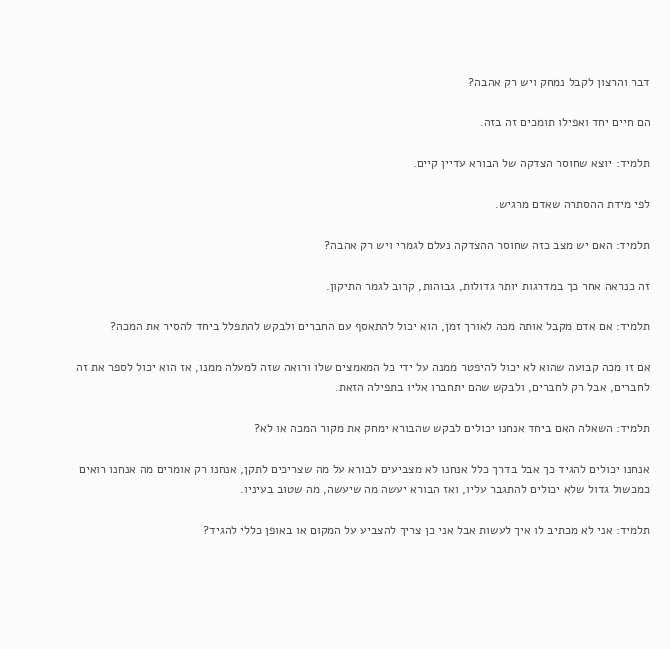דבר והרצון לקבל נמחק ויש רק אהבה?

הם חיים יחד ואפילו תומכים זה בזה.

תלמיד: יוצא שחוסר הצדקה של הבורא עדיין קיים.

לפי מידת ההסתרה שאדם מרגיש.

תלמיד: האם יש מצב כזה שחוסר ההצדקה נעלם לגמרי ויש רק אהבה?

זה כנראה אחר כך במדרגות יותר גדולות, גבוהות, קרוב לגמר התיקון.

תלמיד: אם אדם מקבל אותה מכה לאורך זמן, הוא יכול להתאסף עם החברים ולבקש להתפלל ביחד להסיר את המכה?

אם זו מכה קבועה שהוא לא יכול להיפטר ממנה על ידי כל המאמצים שלו ורואה שזה למעלה ממנו, אז הוא יכול לספר את זה לחברים, אבל רק לחברים, ולבקש שהם יתחברו אליו בתפילה הזאת.

תלמיד: השאלה האם ביחד אנחנו יכולים לבקש שהבורא ימחק את מקור המכה או לא?

אנחנו יכולים להגיד כך אבל בדרך כלל אנחנו לא מצביעים לבורא על מה שצריכים לתקן, אנחנו רק אומרים מה אנחנו רואים כמכשול גדול שלא יכולים להתגבר עליו, ואז הבורא יעשה מה שיעשה, מה שטוב בעיניו.

תלמיד: אני לא מכתיב לו איך לעשות אבל אני כן צריך להצביע על המקום או באופן כללי להגיד?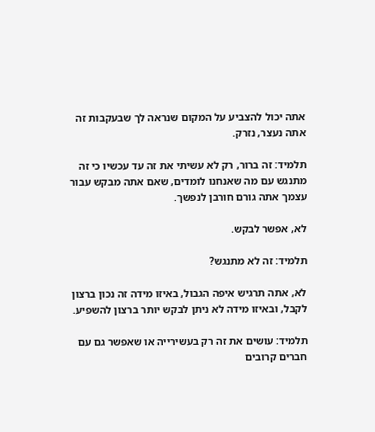אתה יכול להצביע על המקום שנראה לך שבעקבות זה אתה נעצר, נזרק.

תלמיד: זה ברור, רק לא עשיתי את זה עד עכשיו כי זה מתנגש עם מה שאנחנו לומדים, שאם אתה מבקש עבור עצמך אתה גורם חורבן לנפשך.

לא, אפשר לבקש.

תלמיד: זה לא מתנגש?

לא, אתה תרגיש איפה הגבול, באיזו מידה זה נכון ברצון לקבל, ובאיזו מידה לא ניתן לבקש יותר ברצון להשפיע.

תלמיד: עושים את זה רק בעשירייה או שאפשר גם עם חברים קרובים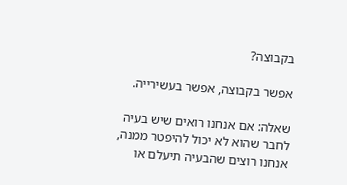בקבוצה?

אפשר בקבוצה, אפשר בעשירייה.

שאלה: אם אנחנו רואים שיש בעיה לחבר שהוא לא יכול להיפטר ממנה, אנחנו רוצים שהבעיה תיעלם או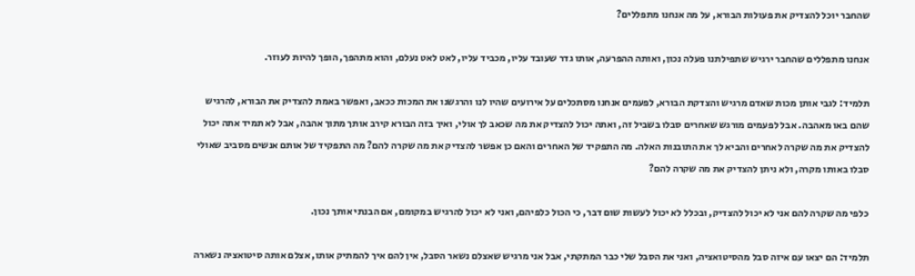שהחבר יוכל להצדיק את פעולות הבורא, על מה אנחנו מתפללים?

אנחנו מתפללים שהחבר ירגיש שתפילתנו פעלה נכון, ואותה ההפרעה, אותו גדר שעובד עליו, מכביד עליו, לאט לאט נעלם, והוא מתהפך, הופך להיות לעוזר.

תלמיד: לגבי אותן מכות שאדם מרגיש והצדקת הבורא, לפעמים אנחנו מסתכלים על אירועים שהיו לנו והרגשנו את המכות ככאב, ואפשר באמת להצדיק את הבורא, להרגיש שהם באו מאהבה. אבל לפעמים מורגש שאחרים סבלו בשביל זה, ואתה יכול להצדיק את מה שכאב לך אולי, ואיך בזה הבורא קירב אותך מתוך אהבה, אבל לא תמיד אתה יכול להצדיק את מה שקרה לאחרים והביא לך את התובנות האלה. מה התפקיד של האחרים והאם כן אפשר להצדיק את מה שקרה להם? מה התפקיד של אותם אנשים מסביב שאולי סבלו באותו מקרה, ולא ניתן להצדיק את מה שקרה להם?

כלפי מה שקרה להם אני לא יכול להצדיק, ובכלל לא יכול לעשות שום דבר, כי הכול כלפיהם, ואני לא יכול להרגיש במקומם, אם הבנתי אותך נכון.

תלמיד: הם יצאו עם איזה סבל מהסיטואציה, ואני את הסבל שלי כבר המתקתי, אבל אני מרגיש שאצלם נשאר הסבל, אין להם איך להמתיק אותו, אצלם אותה סיטואציה נשארה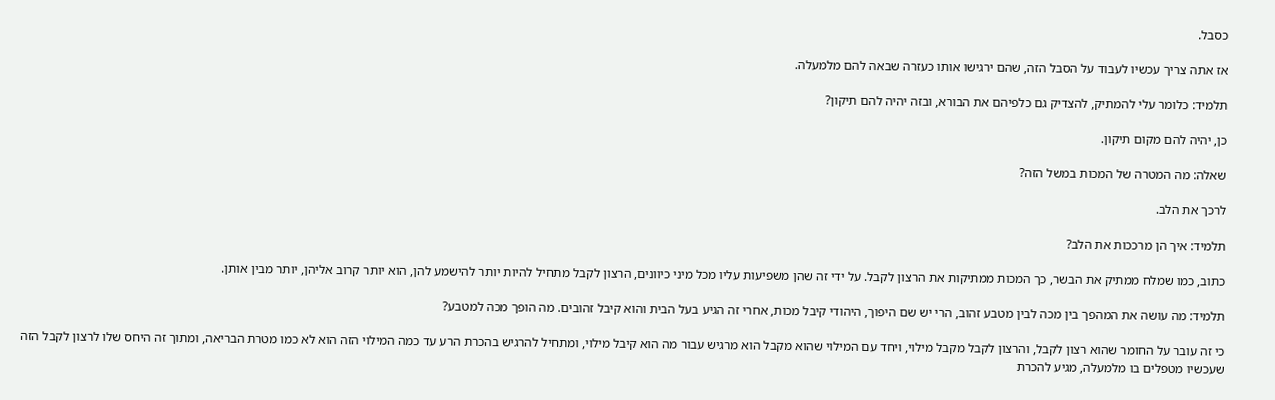כסבל.

אז אתה צריך עכשיו לעבוד על הסבל הזה, שהם ירגישו אותו כעזרה שבאה להם מלמעלה.

תלמיד: כלומר עלי להמתיק, להצדיק גם כלפיהם את הבורא, ובזה יהיה להם תיקון?

כן, יהיה להם מקום תיקון.

שאלה: מה המטרה של המכות במשל הזה?

לרכך את הלב.

תלמיד: איך הן מרככות את הלב?

כתוב, כמו שמלח ממתיק את הבשר, כך המכות ממתיקות את הרצון לקבל. על ידי זה שהן משפיעות עליו מכל מיני כיוונים, הרצון לקבל מתחיל להיות יותר להישמע להן, הוא יותר קרוב אליהן, יותר מבין אותן.

תלמיד: מה עושה את המהפך בין מכה לבין מטבע זהוב, הרי יש שם היפוך, היהודי קיבל מכות, אחרי זה הגיע בעל הבית והוא קיבל זהובים. מה הופך מכה למטבע?

כי זה עובר על החומר שהוא רצון לקבל, והרצון לקבל מקבל מילוי, ויחד עם המילוי שהוא מקבל הוא מרגיש עבור מה הוא קיבל מילוי, ומתחיל להרגיש בהכרת הרע עד כמה המילוי הזה הוא לא כמו מטרת הבריאה, ומתוך זה היחס שלו לרצון לקבל הזה שעכשיו מטפלים בו מלמעלה, מגיע להכרת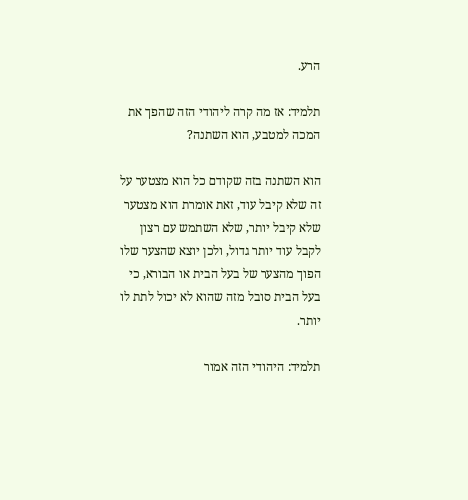הרע.

תלמיד: אז מה קרה ליהודי הזה שהפך את המכה למטבע, הוא השתנה?

הוא השתנה בזה שקודם כל הוא מצטער על זה שלא קיבל עוד, זאת אומרת הוא מצטער שלא קיבל יותר, שלא השתמש עם רצון לקבל עוד יותר גדול, ולכן יוצא שהצער שלו הפוך מהצער של בעל הבית או הבורא, כי בעל הבית סובל מזה שהוא לא יכול לתת לו יותר.

תלמיד: היהודי הזה אמור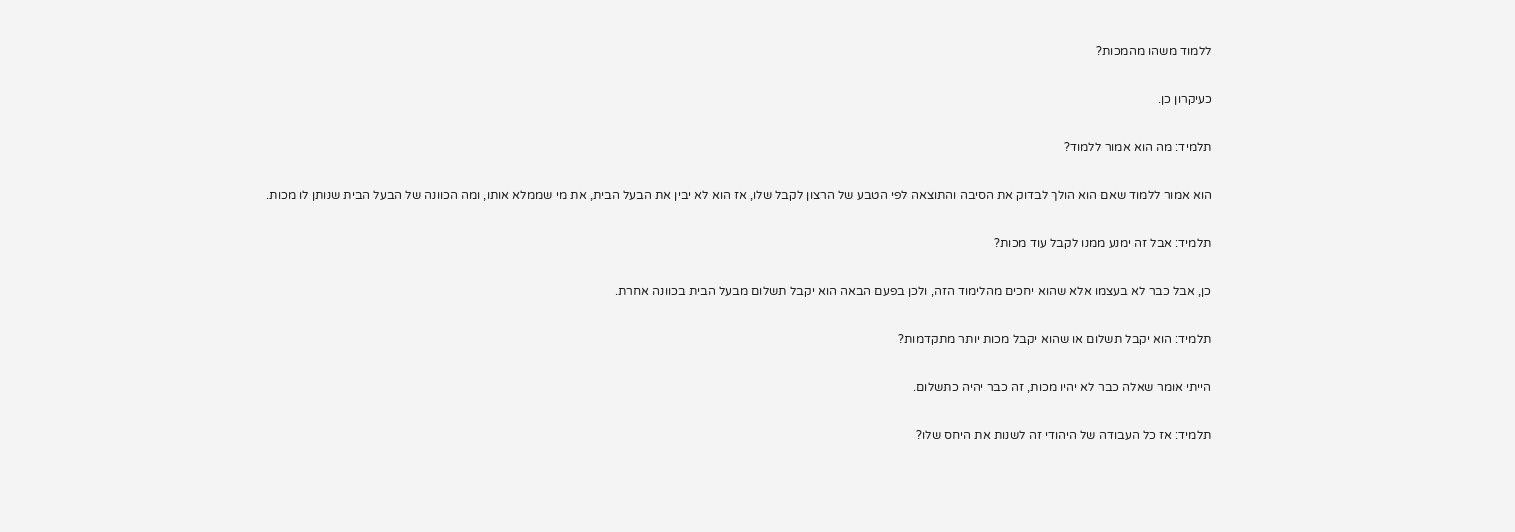ללמוד משהו מהמכות?

כעיקרון כן.

תלמיד: מה הוא אמור ללמוד?

הוא אמור ללמוד שאם הוא הולך לבדוק את הסיבה והתוצאה לפי הטבע של הרצון לקבל שלו, אז הוא לא יבין את הבעל הבית, את מי שממלא אותו, ומה הכוונה של הבעל הבית שנותן לו מכות.

תלמיד: אבל זה ימנע ממנו לקבל עוד מכות?

כן, אבל כבר לא בעצמו אלא שהוא יחכים מהלימוד הזה, ולכן בפעם הבאה הוא יקבל תשלום מבעל הבית בכוונה אחרת.

תלמיד: הוא יקבל תשלום או שהוא יקבל מכות יותר מתקדמות?

הייתי אומר שאלה כבר לא יהיו מכות, זה כבר יהיה כתשלום.

תלמיד: אז כל העבודה של היהודי זה לשנות את היחס שלו?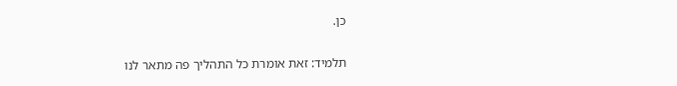כן.

תלמיד: זאת אומרת כל התהליך פה מתאר לנו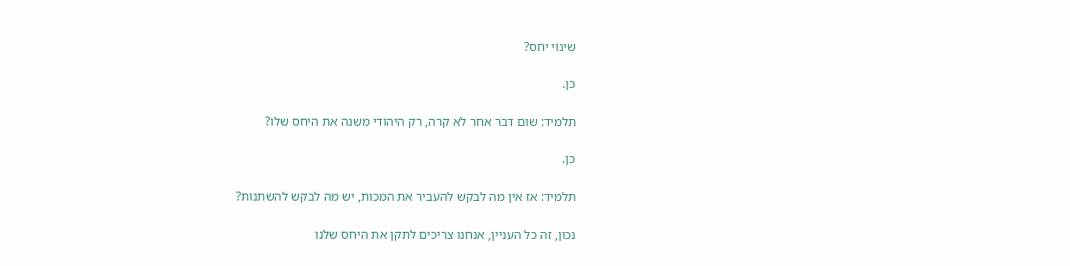שינוי יחס?

כן.

תלמיד: שום דבר אחר לא קרה, רק היהודי משנה את היחס שלו?

כן.

תלמיד: אז אין מה לבקש להעביר את המכות, יש מה לבקש להשתנות?

נכון, זה כל העניין, אנחנו צריכים לתקן את היחס שלנו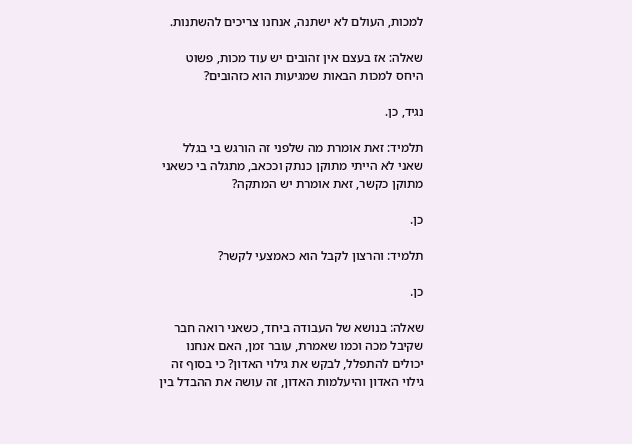למכות, העולם לא ישתנה, אנחנו צריכים להשתנות.

שאלה: אז בעצם אין זהובים יש עוד מכות, פשוט היחס למכות הבאות שמגיעות הוא כזהובים?

נגיד, כן.

תלמיד: זאת אומרת מה שלפני זה הורגש בי בגלל שאני לא הייתי מתוקן כנתק וככאב, מתגלה בי כשאני מתוקן כקשר, זאת אומרת יש המתקה?

כן.

תלמיד: והרצון לקבל הוא כאמצעי לקשר?

כן.

שאלה: בנושא של העבודה ביחד, כשאני רואה חבר שקיבל מכה וכמו שאמרת, עובר זמן, האם אנחנו יכולים להתפלל, לבקש את גילוי האדון? כי בסוף זה גילוי האדון והיעלמות האדון, זה עושה את ההבדל בין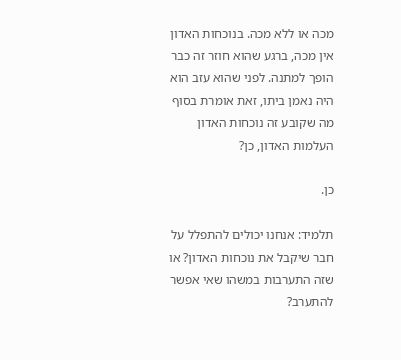מכה או ללא מכה. בנוכחות האדון אין מכה, ברגע שהוא חוזר זה כבר הופך למתנה. לפני שהוא עזב הוא היה נאמן ביתו, זאת אומרת בסוף מה שקובע זה נוכחות האדון העלמות האדון, כן?

כן.

תלמיד: אנחנו יכולים להתפלל על חבר שיקבל את נוכחות האדון? או שזה התערבות במשהו שאי אפשר להתערב?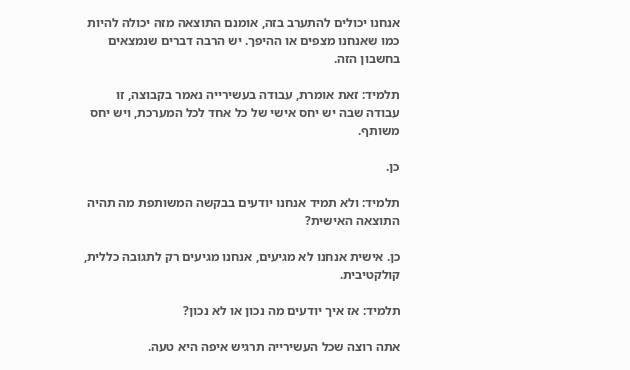אנחנו יכולים להתערב בזה, אומנם התוצאה מזה יכולה להיות כמו שאנחנו מצפים או ההיפך. יש הרבה דברים שנמצאים בחשבון הזה.

תלמיד: זאת אומרת, עבודה בעשירייה נאמר בקבוצה, זו עבודה שבה יש יחס אישי של כל אחד לכל המערכת, ויש יחס משותף.

כן.

תלמיד: ולא תמיד אנחנו יודעים בבקשה המשותפת מה תהיה התוצאה האישית?

כן. אישית אנחנו לא מגיעים, אנחנו מגיעים רק לתגובה כללית, קולקטיבית.

תלמיד: אז איך יודעים מה נכון או לא נכון?

אתה רוצה שכל העשירייה תרגיש איפה היא טעה.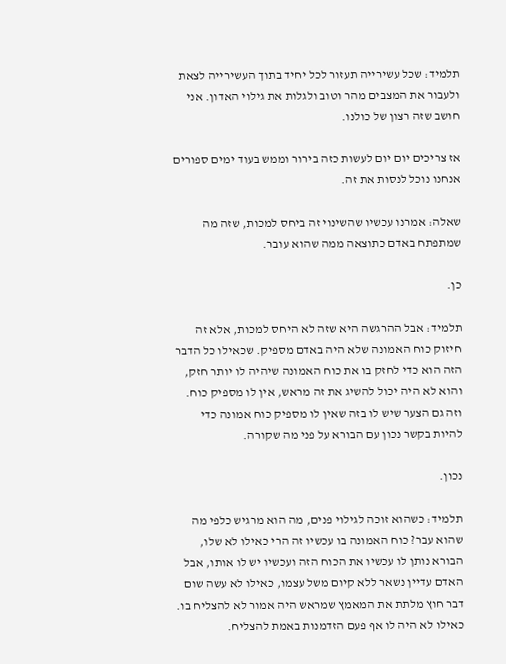תלמיד: שכל עשירייה תעזור לכל יחיד בתוך העשירייה לצאת ולעבור את המצבים מהר וטוב ולגלות את גילוי האדון. אני חושב שזה רצון של כולנו.

אז צריכים יום יום לעשות כזה בירור וממש בעוד ימים ספורים אנחנו נוכל לנסות את זה.

שאלה: אמרנו עכשיו שהשינוי זה ביחס למכות, שזה מה שמתפתח באדם כתוצאה ממה שהוא עובר.

כן.

תלמיד: אבל ההרגשה היא שזה לא היחס למכות, אלא זה חיזוק כוח האמונה שלא היה באדם מספיק. שכאילו כל הדבר הזה הוא כדי לחזק בו את כוח האמונה שיהיה לו יותר חזק, והוא לא היה יכול להשיג את זה מראש, אין לו מספיק כוח. וזה גם הצער שיש לו בזה שאין לו מספיק כוח אמונה כדי להיות בקשר נכון עם הבורא על פני מה שקורה.

נכון.

תלמיד: כשהוא זוכה לגילוי פנים, מה הוא מרגיש כלפי מה שהוא עבר? כוח האמונה בו עכשיו זה הרי כאילו לא שלו, הבורא נותן לו עכשיו את הכוח הזה ועכשיו יש לו אותו, אבל האדם עדיין נשאר ללא קיום משל עצמו, כאילו לא עשה שום דבר חוץ מלתת את המאמץ שמראש היה אמור לא להצליח בו. כאילו לא היה לו אף פעם הזדמנות באמת להצליח.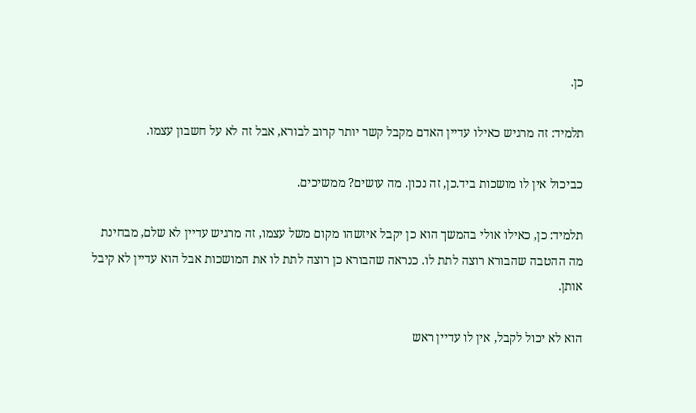כן.

תלמיד: זה מרגיש כאילו עדיין האדם מקבל קשר יותר קרוב לבורא, אבל זה לא על חשבון עצמו.

כביכול אין לו מושכות ביד.כן, זה נכון. מה עושים? ממשיכים.

תלמיד: כן, כאילו אולי בהמשך הוא כן יקבל איזשהו מקום משל עצמו, זה מרגיש עדיין לא שלם, מבחינת מה ההטבה שהבורא רוצה לתת לו. כנראה שהבורא כן רוצה לתת לו את המושכות אבל הוא עדיין לא קיבל אותן.

הוא לא יכול לקבל, אין לו עדיין ראש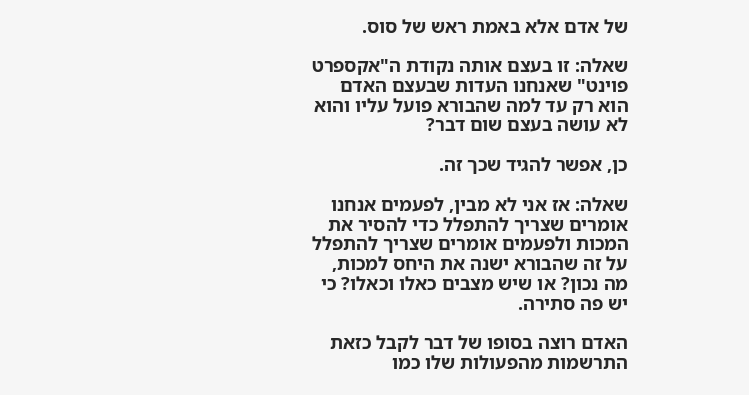של אדם אלא באמת ראש של סוס.

שאלה: זו בעצם אותה נקודת ה"אקספרט פוינט" שאנחנו העדות שבעצם האדם הוא רק עד למה שהבורא פועל עליו והוא לא עושה בעצם שום דבר?

כן, אפשר להגיד שכך זה.

שאלה: אז אני לא מבין, לפעמים אנחנו אומרים שצריך להתפלל כדי להסיר את המכות ולפעמים אומרים שצריך להתפלל על זה שהבורא ישנה את היחס למכות, מה נכון? או שיש מצבים כאלו וכאלו? כי יש פה סתירה.

האדם רוצה בסופו של דבר לקבל כזאת התרשמות מהפעולות שלו כמו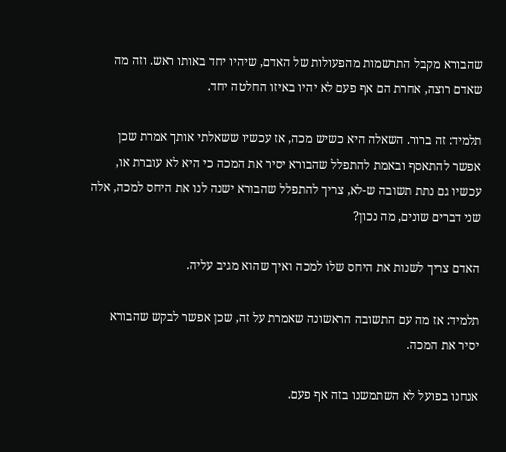שהבורא מקבל התרשמות מהפעולות של האדם, שיהיו יחד באותו ראש. וזה מה שאדם רוצה, אחרת הם אף פעם לא יהיו באיזו החלטה יחד.

תלמיד: זה ברור. השאלה היא כשיש מכה, אז עכשיו ששאלתי אותך אמרת שכן אפשר להתאסף ובאמת להתפלל שהבורא יסיר את המכה כי היא לא עוברת או, עכשיו גם נתת תשובה ש-לא, צריך להתפלל שהבורא ישנה לנו את היחס למכה, אלה שני דברים שונים, מה נכון?

האדם צריך לשנות את היחס שלו למכה ואיך שהוא מגיב עליה.

תלמיד: אז מה עם התשובה הראשונה שאמרת על זה, שכן אפשר לבקש שהבורא יסיר את המכה.

אנחנו בפועל לא השתמשנו בזה אף פעם.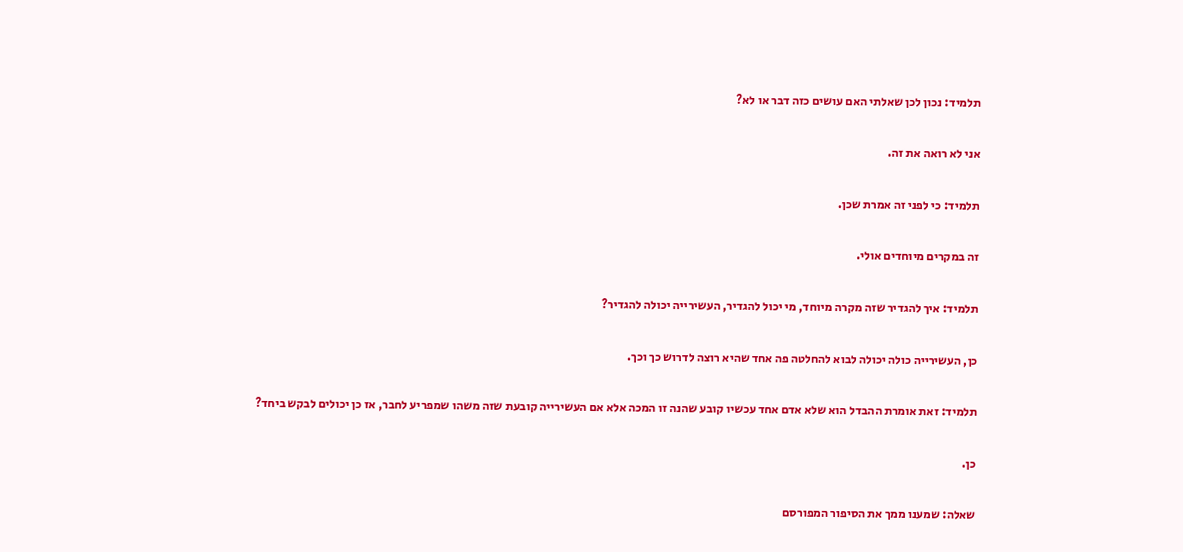תלמיד: נכון לכן שאלתי האם עושים כזה דבר או לא?

אני לא רואה את זה.

תלמיד: כי לפני זה אמרת שכן.

זה במקרים מיוחדים אולי.

תלמיד: איך להגדיר שזה מקרה מיוחד, מי יכול להגדיר, העשירייה יכולה להגדיר?

כן, העשירייה כולה יכולה לבוא להחלטה פה אחד שהיא רוצה לדרוש כך וכך.

תלמיד: זאת אומרת ההבדל הוא שלא אדם אחד עכשיו קובע שהנה זו המכה אלא אם העשירייה קובעת שזה משהו שמפריע לחבר, אז כן יכולים לבקש ביחד?

כן.

שאלה: שמענו ממך את הסיפור המפורסם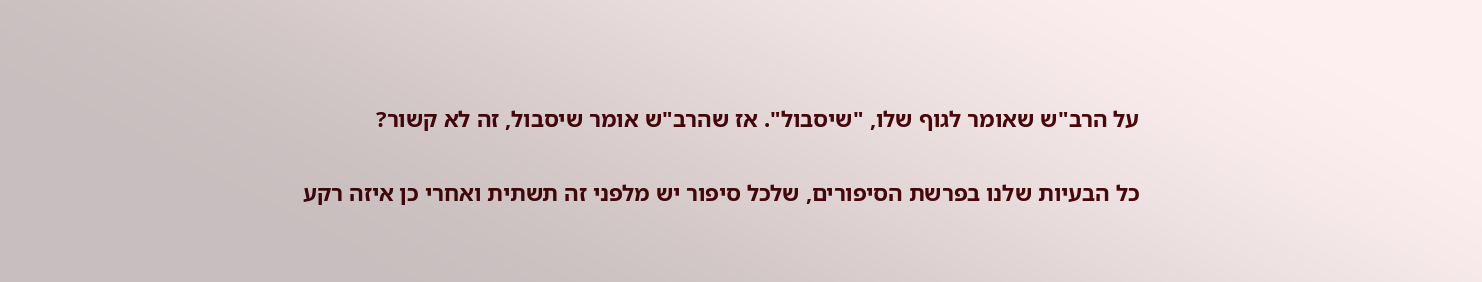על הרב"ש שאומר לגוף שלו, "שיסבול". אז שהרב"ש אומר שיסבול, זה לא קשור?

כל הבעיות שלנו בפרשת הסיפורים, שלכל סיפור יש מלפני זה תשתית ואחרי כן איזה רקע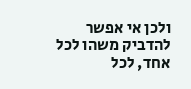ולכן אי אפשר להדביק משהו לכל אחד, לכל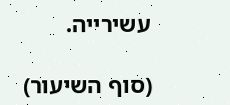עשירייה.

(סוף השיעור)